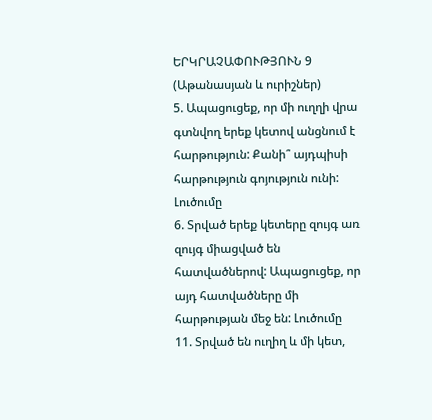ԵՐԿՐԱՉԱՓՈՒԹՅՈՒՆ 9 (Աթանասյան և ուրիշներ)
5. Ապացուցեք, որ մի ուղղի վրա գտնվող երեք կետով անցնում է հարթություն: Քանի՞ այդպիսի հարթություն գոյություն ունի: Լուծումը
6. Տրված երեք կետերը զույգ առ զույգ միացված են հատվածներով: Ապացուցեք, որ այդ հատվածները մի հարթության մեջ են: Լուծումը
11. Տրված են ուղիղ և մի կետ,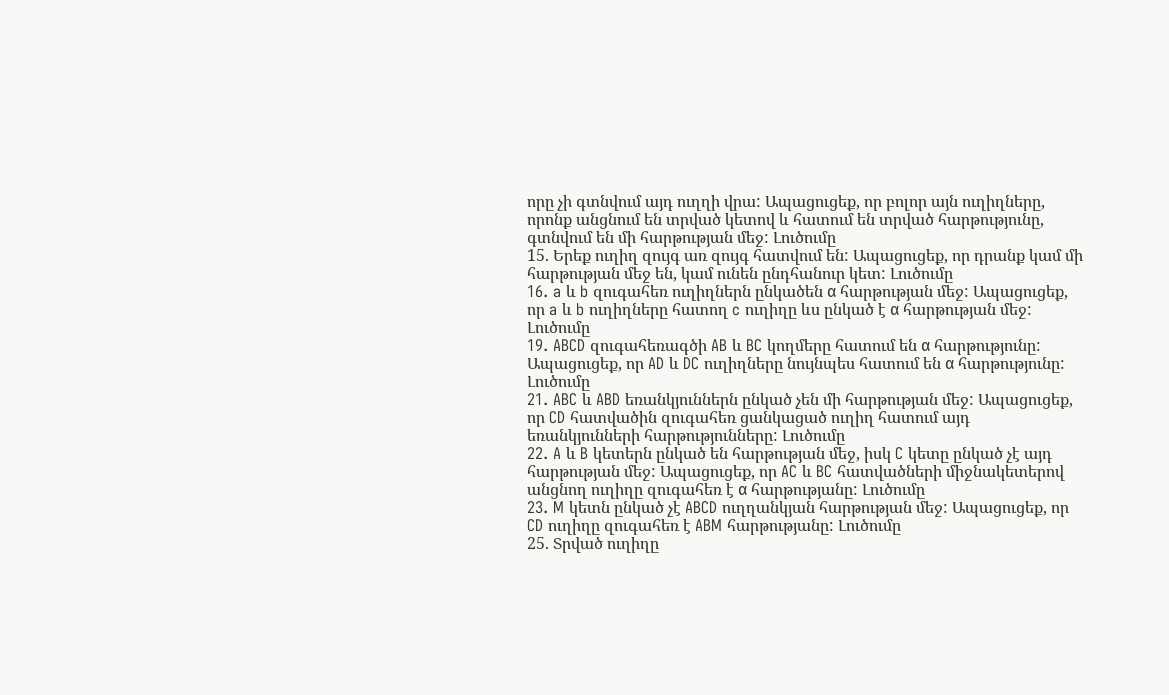որը չի գտնվում այդ ուղղի վրա: Ապացուցեք, որ բոլոր այն ուղիղները, որոնք անցնում են տրված կետով և հատում են տրված հարթությունը, գտնվում են մի հարթության մեջ: Լուծումը
15. Երեք ուղիղ զույգ առ զույգ հատվում են: Ապացուցեք, որ դրանք կամ մի հարթության մեջ են, կամ ունեն ընդհանուր կետ: Լուծումը
16. a և b զուգահեռ ուղիղներն ընկածեն α հարթության մեջ: Ապացուցեք, որ a և b ուղիղները հատող c ուղիղը ևս ընկած է α հարթության մեջ: Լուծումը
19. ABCD զուգահեռագծի AB և BC կողմերը հատում են α հարթությունը: Ապացուցեք, որ AD և DC ուղիղները նույնպես հատում են α հարթությունը: Լուծումը
21. ABC և ABD եռանկյուններն ընկած չեն մի հարթության մեջ: Ապացուցեք, որ CD հատվածին զուգահեռ ցանկացած ուղիղ հատում այդ եռանկյունների հարթությունները: Լուծումը
22. A և B կետերն ընկած են հարթության մեջ, իսկ C կետը ընկած չէ այդ հարթության մեջ: Ապացուցեք, որ AC և BC հատվածների միջնակետերով անցնող ուղիղը զուգահեռ է α հարթությանը: Լուծումը
23. M կետն ընկած չէ ABCD ուղղանկյան հարթության մեջ: Ապացուցեք, որ CD ուղիղը զուգահեռ է ABM հարթությանը: Լուծումը
25. Տրված ուղիղը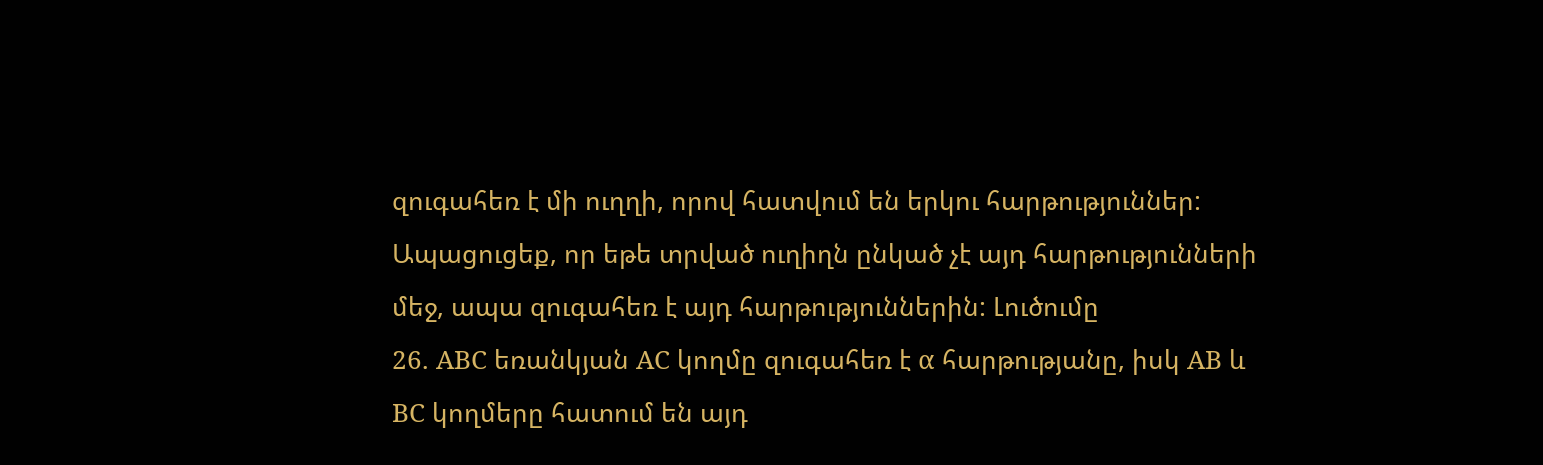զուգահեռ է մի ուղղի, որով հատվում են երկու հարթություններ: Ապացուցեք, որ եթե տրված ուղիղն ընկած չէ այդ հարթությունների մեջ, ապա զուգահեռ է այդ հարթություններին: Լուծումը
26. ABC եռանկյան AC կողմը զուգահեռ է α հարթությանը, իսկ AB և BC կողմերը հատում են այդ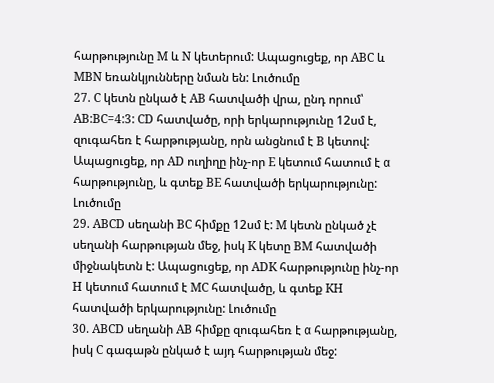հարթությունը M և N կետերում: Ապացուցեք, որ ABC և MBN եռանկյունները նման են: Լուծումը
27. C կետն ընկած է AB հատվածի վրա, ընդ որում՝ AB:BC=4:3: CD հատվածը, որի երկարությունը 12սմ է, զուգահեռ է հարթությանը, որն անցնում է B կետով: Ապացուցեք, որ AD ուղիղը ինչ-որ E կետում հատում է α հարթությունը, և գտեք BE հատվածի երկարությունը: Լուծումը
29. ABCD սեղանի BC հիմքը 12սմ է: M կետն ընկած չէ սեղանի հարթության մեջ, իսկ K կետը BM հատվածի միջնակետն է: Ապացուցեք, որ ADK հարթությունը ինչ-որ H կետում հատում է MC հատվածը, և գտեք KH հատվածի երկարությունը: Լուծումը
30. ABCD սեղանի AB հիմքը զուգահեռ է α հարթությանը, իսկ C գագաթն ընկած է այդ հարթության մեջ: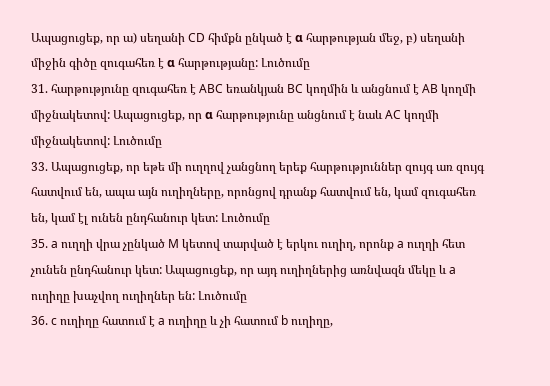Ապացուցեք, որ ա) սեղանի CD հիմքն ընկած է α հարթության մեջ, բ) սեղանի միջին գիծը զուգահեռ է α հարթությանը: Լուծումը
31. հարթությունը զուգահեռ է ABC եռանկյան BC կողմին և անցնում է AB կողմի միջնակետով: Ապացուցեք, որ α հարթությունը անցնում է նաև AC կողմի միջնակետով: Լուծումը
33. Ապացուցեք, որ եթե մի ուղղով չանցնող երեք հարթություններ զույգ առ զույգ հատվում են, ապա այն ուղիղները, որոնցով դրանք հատվում են, կամ զուգահեռ են, կամ էլ ունեն ընդհանուր կետ: Լուծումը
35. a ուղղի վրա չընկած M կետով տարված է երկու ուղիղ, որոնք a ուղղի հետ չունեն ընդհանուր կետ: Ապացուցեք, որ այդ ուղիղներից առնվազն մեկը և a ուղիղը խաչվող ուղիղներ են: Լուծումը
36. c ուղիղը հատում է a ուղիղը և չի հատում b ուղիղը,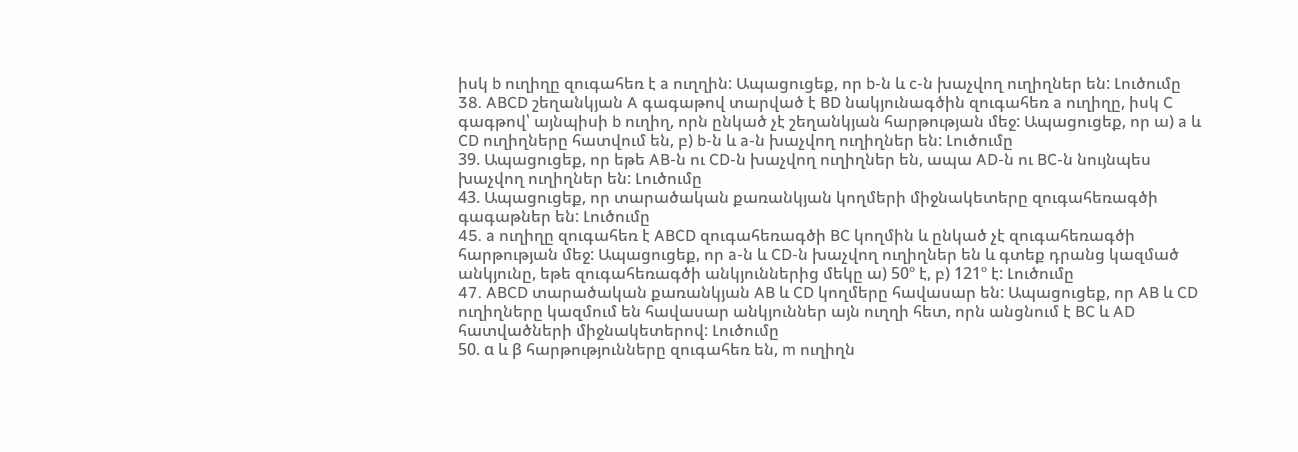իսկ b ուղիղը զուգահեռ է a ուղղին: Ապացուցեք, որ b-ն և c-ն խաչվող ուղիղներ են: Լուծումը
38. ABCD շեղանկյան A գագաթով տարված է BD նակյունագծին զուգահեռ a ուղիղը, իսկ C գագթով՝ այնպիսի b ուղիղ, որն ընկած չէ շեղանկյան հարթության մեջ: Ապացուցեք, որ ա) a և CD ուղիղները հատվում են, բ) b-ն և a-ն խաչվող ուղիղներ են: Լուծումը
39. Ապացուցեք, որ եթե AB-ն ու CD-ն խաչվող ուղիղներ են, ապա AD-ն ու BC-ն նույնպես խաչվող ուղիղներ են: Լուծումը
43. Ապացուցեք, որ տարածական քառանկյան կողմերի միջնակետերը զուգահեռագծի գագաթներ են: Լուծումը
45. a ուղիղը զուգահեռ է ABCD զուգահեռագծի BC կողմին և ընկած չէ զուգահեռագծի հարթության մեջ: Ապացուցեք, որ a-ն և CD-ն խաչվող ուղիղներ են և գտեք դրանց կազմած անկյունը, եթե զուգահեռագծի անկյուններից մեկը ա) 50º է, բ) 121º է: Լուծումը
47. ABCD տարածական քառանկյան AB և CD կողմերը հավասար են: Ապացուցեք, որ AB և CD ուղիղները կազմում են հավասար անկյուններ այն ուղղի հետ, որն անցնում է BC և AD հատվածների միջնակետերով: Լուծումը
50. α և β հարթությունները զուգահեռ են, m ուղիղն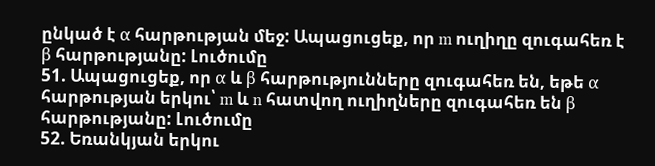ընկած է α հարթության մեջ: Ապացուցեք, որ m ուղիղը զուգահեռ է β հարթությանը: Լուծումը
51. Ապացուցեք, որ α և β հարթությունները զուգահեռ են, եթե α հարթության երկու՝ m և n հատվող ուղիղները զուգահեռ են β հարթությանը: Լուծումը
52. Եռանկյան երկու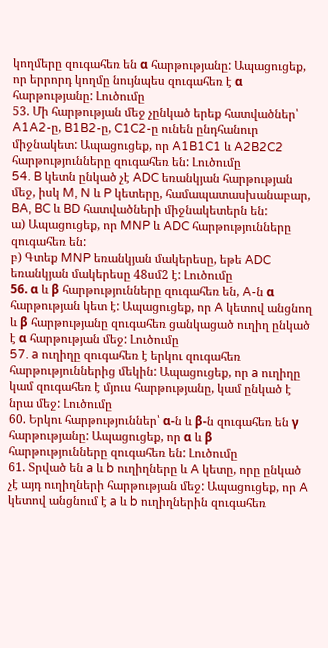կողմերը զուգահեռ են α հարթությանը: Ապացուցեք, որ երրորդ կողմը նույնպես զուգահեռ է α հարթությանը: Լուծումը
53. Մի հարթության մեջ չընկած երեք հատվածներ՝ A1A2-ը, B1B2-ը, C1C2-ը ունեն ընդհանուր միջնակետ: Ապացուցեք, որ A1B1C1 և A2B2C2 հարթությունները զուգահեռ են: Լուծումը
54. B կետն ընկած չէ ADC եռանկյան հարթության մեջ, իսկ M, N և P կետերը, համապատասխանաբար, BA, BC և BD հատվածների միջնակետերն են:
ա) Ապացուցեք, որ MNP և ADC հարթությունները զուգահեռ են:
բ) Գտեք MNP եռանկյան մակերեսը, եթե ADC եռանկյան մակերեսը 48սմ2 է: Լուծումը
56. α և β հարթությունները զուգահեռ են, A-ն α հարթության կետ է: Ապացուցեք, որ A կետով անցնող և β հարթությանը զուգահեռ ցանկացած ուղիղ ընկած է α հարթության մեջ: Լուծումը
57. a ուղիղը զուգահեռ է երկու զուգահեռ հարթություններից մեկին: Ապացուցեք, որ a ուղիղը կամ զուգահեռ է մյուս հարթությանը, կամ ընկած է նրա մեջ: Լուծումը
60. Երկու հարթություններ՝ α-ն և β-ն զուգահեռ են γ հարթությանը: Ապացուցեք, որ α և β հարթությունները զուգահեռ են: Լուծումը
61. Տրված են a և b ուղիղները և A կետը, որը ընկած չէ այդ ուղիղների հարթության մեջ: Ապացուցեք, որ A կետով անցնում է a և b ուղիղներին զուգահեռ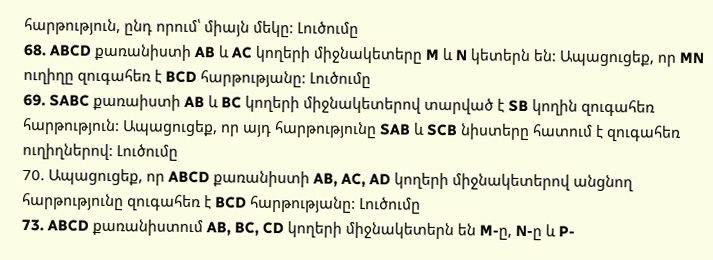հարթություն, ընդ որում՝ միայն մեկը: Լուծումը
68. ABCD քառանիստի AB և AC կողերի միջնակետերը M և N կետերն են: Ապացուցեք, որ MN ուղիղը զուգահեռ է BCD հարթությանը: Լուծումը
69. SABC քառաիստի AB և BC կողերի միջնակետերով տարված է SB կողին զուգահեռ հարթություն: Ապացուցեք, որ այդ հարթությունը SAB և SCB նիստերը հատում է զուգահեռ ուղիղներով: Լուծումը
70. Ապացուցեք, որ ABCD քառանիստի AB, AC, AD կողերի միջնակետերով անցնող հարթությունը զուգահեռ է BCD հարթությանը: Լուծումը
73. ABCD քառանիստում AB, BC, CD կողերի միջնակետերն են M-ը, N-ը և P-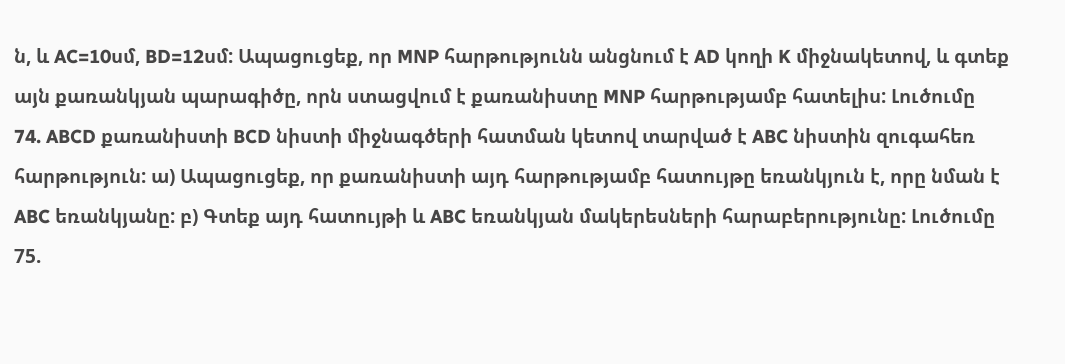ն, և AC=10սմ, BD=12սմ: Ապացուցեք, որ MNP հարթությունն անցնում է AD կողի K միջնակետով, և գտեք այն քառանկյան պարագիծը, որն ստացվում է քառանիստը MNP հարթությամբ հատելիս: Լուծումը
74. ABCD քառանիստի BCD նիստի միջնագծերի հատման կետով տարված է ABC նիստին զուգահեռ հարթություն: ա) Ապացուցեք, որ քառանիստի այդ հարթությամբ հատույթը եռանկյուն է, որը նման է ABC եռանկյանը: բ) Գտեք այդ հատույթի և ABC եռանկյան մակերեսների հարաբերությունը: Լուծումը
75.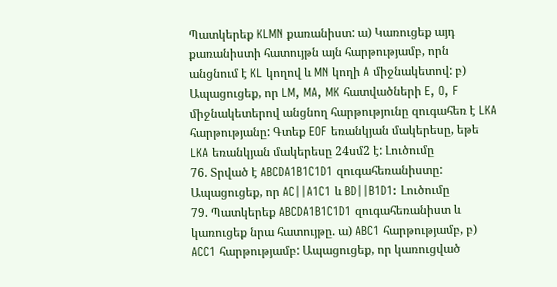Պատկերեք KLMN քառանիստ: ա) Կառուցեք այդ քառանիստի հատույթն այն հարթությամբ, որն անցնում է KL կողով և MN կողի A միջնակետով: բ) Ապացուցեք, որ LM, MA, MK հատվածների E, O, F միջնակետերով անցնող հարթությունը զուգահեռ է LKA հարթությանը: Գտեք EOF եռանկյան մակերեսը, եթե LKA եռանկյան մակերեսը 24սմ2 է: Լուծումը
76. Տրված է ABCDA1B1C1D1 զուգահեռանիստը: Ապացուցեք, որ AC||A1C1 և BD||B1D1: Լուծումը
79. Պատկերեք ABCDA1B1C1D1 զուգահեռանիստ և կառուցեք նրա հատույթը. ա) ABC1 հարթությամբ, բ) ACC1 հարթությամբ: Ապացուցեք, որ կառուցված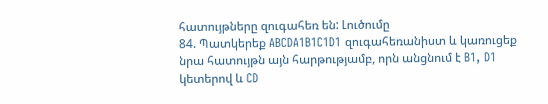հատույթները զուգահեռ են: Լուծումը
84. Պատկերեք ABCDA1B1C1D1 զուգահեռանիստ և կառուցեք նրա հատույթն այն հարթությամբ, որն անցնում է B1, D1 կետերով և CD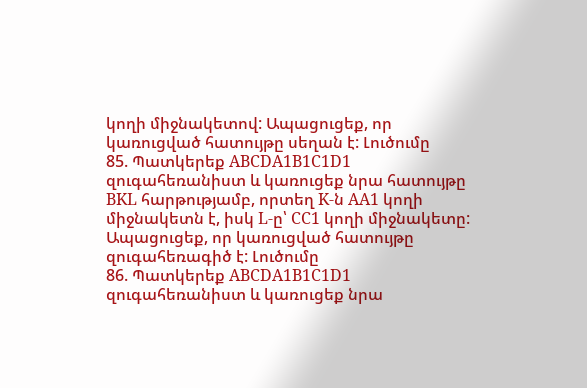կողի միջնակետով: Ապացուցեք, որ կառուցված հատույթը սեղան է: Լուծումը
85. Պատկերեք ABCDA1B1C1D1 զուգահեռանիստ և կառուցեք նրա հատույթը BKL հարթությամբ, որտեղ K-ն AA1 կողի միջնակետն է, իսկ L-ը՝ CC1 կողի միջնակետը: Ապացուցեք, որ կառուցված հատույթը զուգահեռագիծ է: Լուծումը
86. Պատկերեք ABCDA1B1C1D1 զուգահեռանիստ և կառուցեք նրա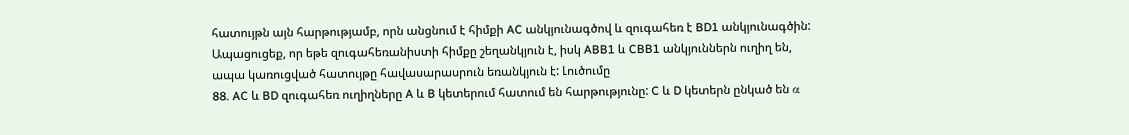հատույթն այն հարթությամբ, որն անցնում է հիմքի AC անկյունագծով և զուգահեռ է BD1 անկյունագծին: Ապացուցեք, որ եթե զուգահեռանիստի հիմքը շեղանկյուն է, իսկ ABB1 և CBB1 անկյուններն ուղիղ են, ապա կառուցված հատույթը հավասարասրուն եռանկյուն է: Լուծումը
88. AC և BD զուգահեռ ուղիղները A և B կետերում հատում են հարթությունը: C և D կետերն ընկած են α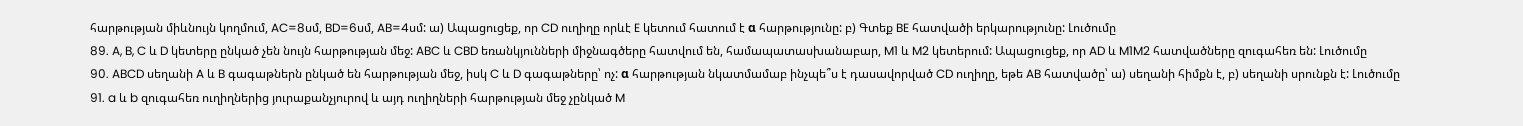հարթության միևնույն կողմում, AC=8սմ, BD=6սմ, AB=4սմ: ա) Ապացուցեք, որ CD ուղիղը որևէ E կետում հատում է α հարթությունը: բ) Գտեք BE հատվածի երկարությունը: Լուծումը
89. A, B, C և D կետերը ընկած չեն նույն հարթության մեջ: ABC և CBD եռանկյունների միջնագծերը հատվում են, համապատասխանաբար, M1 և M2 կետերում: Ապացուցեք, որ AD և M1M2 հատվածները զուգահեռ են: Լուծումը
90. ABCD սեղանի A և B գագաթներն ընկած են հարթության մեջ, իսկ C և D գագաթները՝ ոչ: α հարթության նկատմամաբ ինչպե՞ս է դասավորված CD ուղիղը, եթե AB հատվածը՝ ա) սեղանի հիմքն է, բ) սեղանի սրունքն է: Լուծումը
91. a և b զուգահեռ ուղիղներից յուրաքանչյուրով և այդ ուղիղների հարթության մեջ չընկած M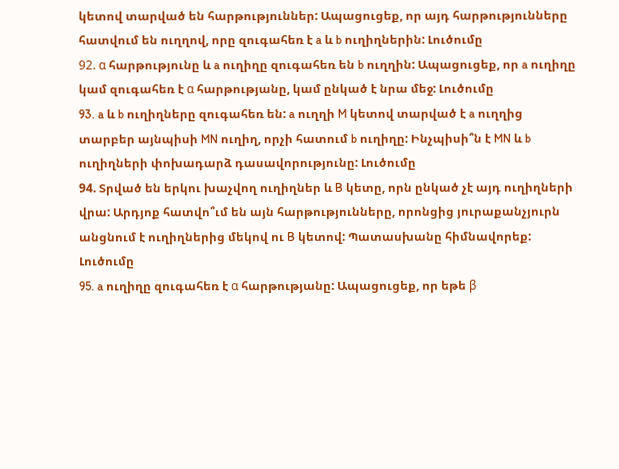կետով տարված են հարթություններ: Ապացուցեք, որ այդ հարթությունները հատվում են ուղղով, որը զուգահեռ է a և b ուղիղներին: Լուծումը
92. α հարթությունը և a ուղիղը զուգահեռ են b ուղղին: Ապացուցեք, որ a ուղիղը կամ զուգահեռ է α հարթությանը, կամ ընկած է նրա մեջ: Լուծումը
93. a և b ուղիղները զուգահեռ են: a ուղղի M կետով տարված է a ուղղից տարբեր այնպիսի MN ուղիղ, որչի հատում b ուղիղը: Ինչպիսի՞ն է MN և b ուղիղների փոխադարձ դասավորությունը: Լուծումը
94. Տրված են երկու խաչվող ուղիղներ և B կետը, որն ընկած չէ այդ ուղիղների վրա: Արդյոք հատվո՞ւմ են այն հարթությունները, որոնցից յուրաքանչյուրն անցնում է ուղիղներից մեկով ու B կետով: Պատասխանը հիմնավորեք: Լուծումը
95. a ուղիղը զուգահեռ է α հարթությանը: Ապացուցեք, որ եթե β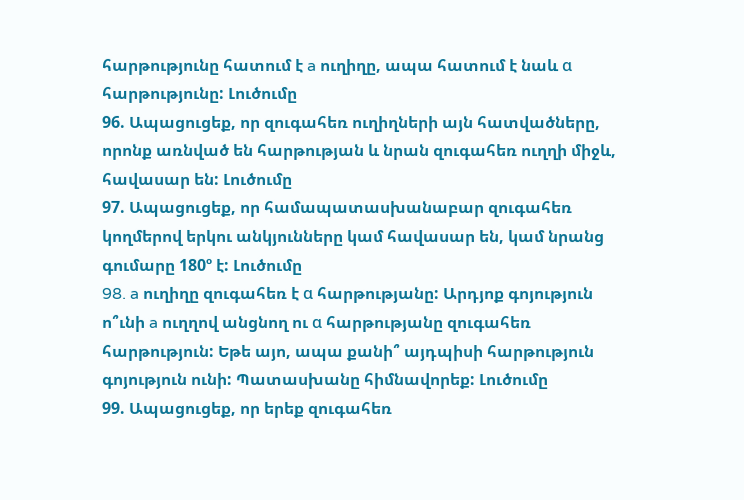հարթությունը հատում է a ուղիղը, ապա հատում է նաև α հարթությունը: Լուծումը
96. Ապացուցեք, որ զուգահեռ ուղիղների այն հատվածները, որոնք առնված են հարթության և նրան զուգահեռ ուղղի միջև, հավասար են: Լուծումը
97. Ապացուցեք, որ համապատասխանաբար զուգահեռ կողմերով երկու անկյունները կամ հավասար են, կամ նրանց գումարը 180º է: Լուծումը
98. a ուղիղը զուգահեռ է α հարթությանը: Արդյոք գոյություն ո՞ւնի a ուղղով անցնող ու α հարթությանը զուգահեռ հարթություն: Եթե այո, ապա քանի՞ այդպիսի հարթություն գոյություն ունի: Պատասխանը հիմնավորեք: Լուծումը
99. Ապացուցեք, որ երեք զուգահեռ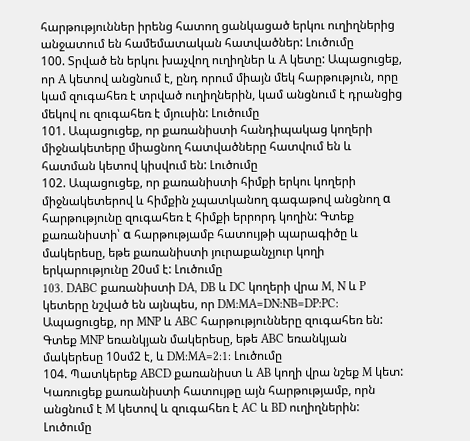հարթություններ իրենց հատող ցանկացած երկու ուղիղներից անջատում են համեմատական հատվածներ: Լուծումը
100. Տրված են երկու խաչվող ուղիղներ և A կետը: Ապացուցեք, որ A կետով անցնում է, ընդ որում միայն մեկ հարթություն, որը կամ զուգահեռ է տրված ուղիղներին, կամ անցնում է դրանցից մեկով ու զուգահեռ է մյուսին: Լուծումը
101. Ապացուցեք, որ քառանիստի հանդիպակաց կողերի միջնակետերը միացնող հատվածները հատվում են և հատման կետով կիսվում են: Լուծումը
102. Ապացուցեք, որ քառանիստի հիմքի երկու կողերի միջնակետերով և հիմքին չպատկանող գագաթով անցնող α հարթությունը զուգահեռ է հիմքի երրորդ կողին: Գտեք քառանիստի՝ α հարթությամբ հատույթի պարագիծը և մակերեսը, եթե քառանիստի յուրաքանչյուր կողի երկարությունը 20սմ է: Լուծումը
103. DABC քառանիստի DA, DB և DC կողերի վրա M, N և P կետերը նշված են այնպես, որ DM:MA=DN:NB=DP:PC: Ապացուցեք, որ MNP և ABC հարթությունները զուգահեռ են: Գտեք MNP եռանկյան մակերեսը, եթե ABC եռանկյան մակերեսը 10սմ2 է, և DM:MA=2:1: Լուծումը
104. Պատկերեք ABCD քառանիստ և AB կողի վրա նշեք M կետ: Կառուցեք քառանիստի հատույթը այն հարթությամբ, որն անցնում է M կետով և զուգահեռ է AC և BD ուղիղներին: Լուծումը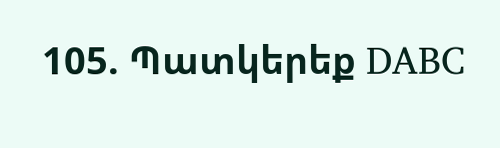105. Պատկերեք DABC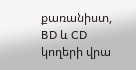քառանիստ, BD և CD կողերի վրա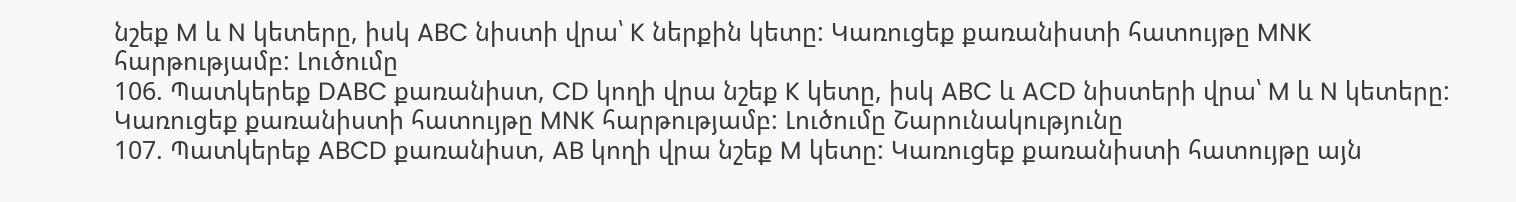նշեք M և N կետերը, իսկ ABC նիստի վրա՝ K ներքին կետը: Կառուցեք քառանիստի հատույթը MNK հարթությամբ: Լուծումը
106. Պատկերեք DABC քառանիստ, CD կողի վրա նշեք K կետը, իսկ ABC և ACD նիստերի վրա՝ M և N կետերը: Կառուցեք քառանիստի հատույթը MNK հարթությամբ: Լուծումը Շարունակությունը
107. Պատկերեք ABCD քառանիստ, AB կողի վրա նշեք M կետը: Կառուցեք քառանիստի հատույթը այն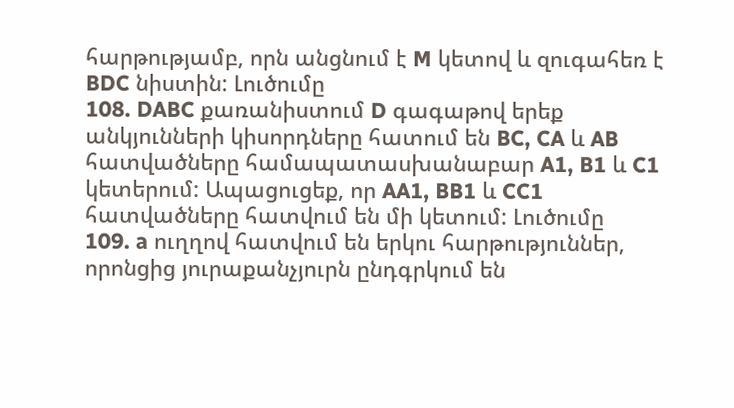հարթությամբ, որն անցնում է M կետով և զուգահեռ է BDC նիստին: Լուծումը
108. DABC քառանիստում D գագաթով երեք անկյունների կիսորդները հատում են BC, CA և AB հատվածները համապատասխանաբար A1, B1 և C1 կետերում: Ապացուցեք, որ AA1, BB1 և CC1 հատվածները հատվում են մի կետում: Լուծումը
109. a ուղղով հատվում են երկու հարթություններ, որոնցից յուրաքանչյուրն ընդգրկում են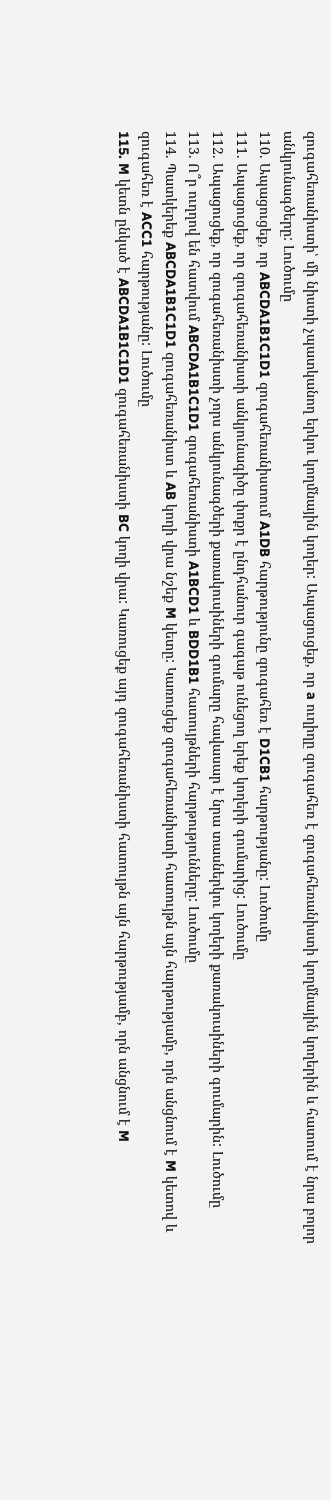զուգահեռանիստի՝ մի նիստի չպատկանող երկու կողմնային կողեր: Ապացուցեք, որ a ուղիղը զուգահեռ է զուգահեռանիստի կողմնային կողերին և հատում է նրա բոլոր անկյունագծերը: Լուծումը
110. Ապացուցեք, որ ABCDA1B1C1D1 զուգահեռանիստում A1DB հարթությունը զուգահեռ է D1CB1 հարթությանը: Լուծումը
111. Ապացուցեք, որ զուգահեռանիստի անկյունագիծը փոքր է ընդհանուր գագաթ ունեցող երեք կողերի գումարից: Լուծումը
112. Ապացուցեք, որ զուգահեռանիստի չորս անկյունագծերի քառակուսիների գումարը հավասար է նրա տասներկու կողերի քառակուսիների գումարին: Լուծումը
113. Ո՞ր ուղղով են հատվում ABCDA1B1C1D1 զուգահեռանիստի A1BCD1 և BDD1B1 հատույթների հարթությունները: Լուծումը
114. Պատկերեք ABCDA1B1C1D1 զուգահեռանիստ և AB կողի վրա նշեք M կետը: Կառուցեք զուգահեռանիստի հատույթն այն հարթությամբ, որն անցնում է M կետով և զուգահեռ է ACC1 հարթությանը: Լուծումը
115. M կետն ընկած է ABCDA1B1C1D1 զուգահեռանիստի BC կողի վրա: Կառուցեք այդ զուգահեռանիստի հատույթն այն հարթությամբ, որն անցնում է M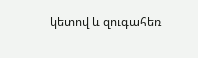կետով և զուգահեռ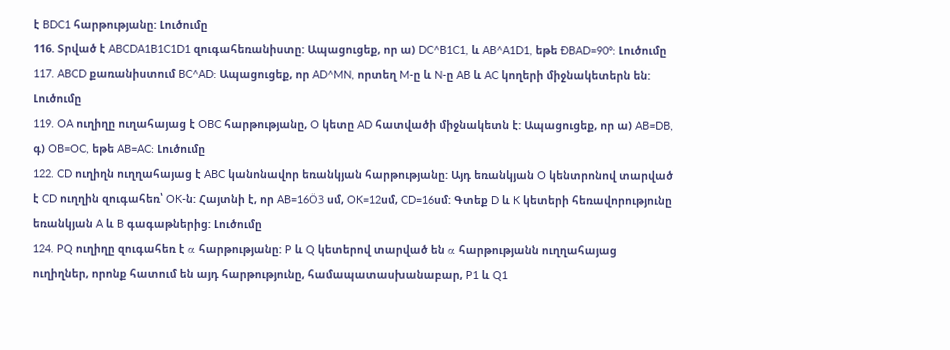է BDC1 հարթությանը: Լուծումը
116. Տրված է ABCDA1B1C1D1 զուգահեռանիստը: Ապացուցեք, որ ա) DC^B1C1, և AB^A1D1, եթե ÐBAD=90º: Լուծումը
117. ABCD քառանիստում BC^AD: Ապացուցեք, որ AD^MN, որտեղ M-ը և N-ը AB և AC կողերի միջնակետերն են: Լուծումը
119. OA ուղիղը ուղահայաց է OBC հարթությանը, O կետը AD հատվածի միջնակետն է: Ապացուցեք, որ ա) AB=DB, գ) OB=OC, եթե AB=AC: Լուծումը
122. CD ուղիղն ուղղահայաց է ABC կանոնավոր եռանկյան հարթությանը: Այդ եռանկյան O կենտրոնով տարված է CD ուղղին զուգահեռ՝ OK-ն: Հայտնի է, որ AB=16Ö3 սմ, OK=12սմ, CD=16սմ: Գտեք D և K կետերի հեռավորությունը եռանկյան A և B գագաթներից: Լուծումը
124. PQ ուղիղը զուգահեռ է α հարթությանը: P և Q կետերով տարված են α հարթությանն ուղղահայաց ուղիղներ, որոնք հատում են այդ հարթությունը, համապատասխանաբար, P1 և Q1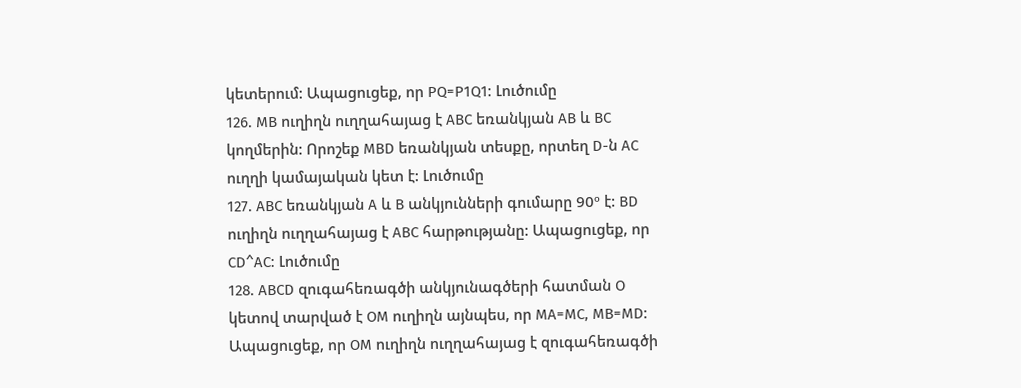կետերում: Ապացուցեք, որ PQ=P1Q1: Լուծումը
126. MB ուղիղն ուղղահայաց է ABC եռանկյան AB և BC կողմերին: Որոշեք MBD եռանկյան տեսքը, որտեղ D-ն AC ուղղի կամայական կետ է: Լուծումը
127. ABC եռանկյան A և B անկյունների գումարը 90º է: BD ուղիղն ուղղահայաց է ABC հարթությանը: Ապացուցեք, որ CD^AC: Լուծումը
128. ABCD զուգահեռագծի անկյունագծերի հատման O կետով տարված է OM ուղիղն այնպես, որ MA=MC, MB=MD: Ապացուցեք, որ OM ուղիղն ուղղահայաց է զուգահեռագծի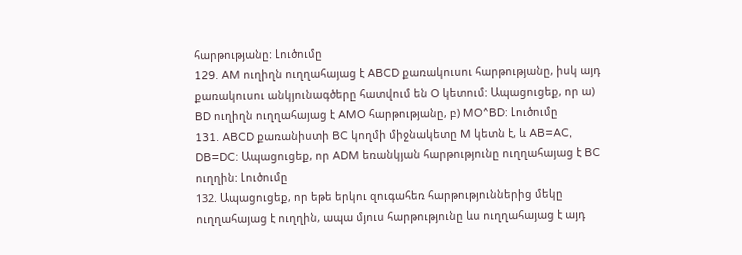հարթությանը: Լուծումը
129. AM ուղիղն ուղղահայաց է ABCD քառակուսու հարթությանը, իսկ այդ քառակուսու անկյունագծերը հատվում են O կետում: Ապացուցեք, որ ա) BD ուղիղն ուղղահայաց է AMO հարթությանը, բ) MO^BD: Լուծումը
131. ABCD քառանիստի BC կողմի միջնակետը M կետն է, և AB=AC, DB=DC: Ապացուցեք, որ ADM եռանկյան հարթությունը ուղղահայաց է BC ուղղին: Լուծումը
132. Ապացուցեք, որ եթե երկու զուգահեռ հարթություններից մեկը ուղղահայաց է ուղղին, ապա մյուս հարթությունը ևս ուղղահայաց է այդ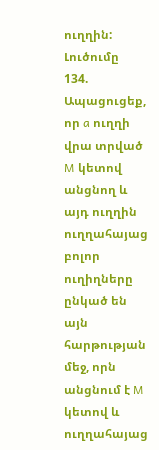ուղղին: Լուծումը
134. Ապացուցեք, որ a ուղղի վրա տրված M կետով անցնող և այդ ուղղին ուղղահայաց բոլոր ուղիղները ընկած են այն հարթության մեջ, որն անցնում է M կետով և ուղղահայաց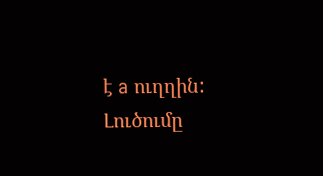է a ուղղին: Լուծումը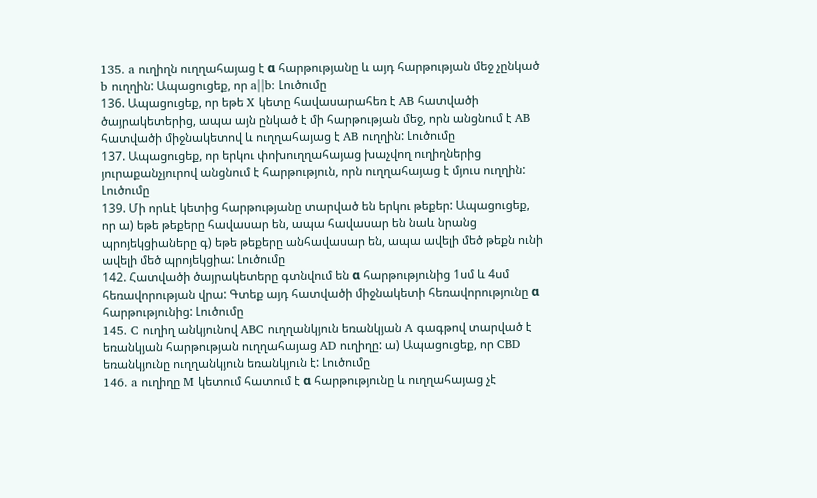135. a ուղիղն ուղղահայաց է α հարթությանը և այդ հարթության մեջ չընկած b ուղղին: Ապացուցեք, որ a||b: Լուծումը
136. Ապացուցեք, որ եթե X կետը հավասարահեռ է AB հատվածի ծայրակետերից, ապա այն ընկած է մի հարթության մեջ, որն անցնում է AB հատվածի միջնակետով և ուղղահայաց է AB ուղղին: Լուծումը
137. Ապացուցեք, որ երկու փոխուղղահայաց խաչվող ուղիղներից յուրաքանչյուրով անցնում է հարթություն, որն ուղղահայաց է մյուս ուղղին: Լուծումը
139. Մի որևէ կետից հարթությանը տարված են երկու թեքեր: Ապացուցեք, որ ա) եթե թեքերը հավասար են, ապա հավասար են նաև նրանց պրոյեկցիաները գ) եթե թեքերը անհավասար են, ապա ավելի մեծ թեքն ունի ավելի մեծ պրոյեկցիա: Լուծումը
142. Հատվածի ծայրակետերը գտնվում են α հարթությունից 1սմ և 4սմ հեռավորության վրա: Գտեք այդ հատվածի միջնակետի հեռավորությունը α հարթությունից: Լուծումը
145. C ուղիղ անկյունով ABC ուղղանկյուն եռանկյան A գագթով տարված է եռանկյան հարթության ուղղահայաց AD ուղիղը: ա) Ապացուցեք, որ CBD եռանկյունը ուղղանկյուն եռանկյուն է: Լուծումը
146. a ուղիղը M կետում հատում է α հարթությունը և ուղղահայաց չէ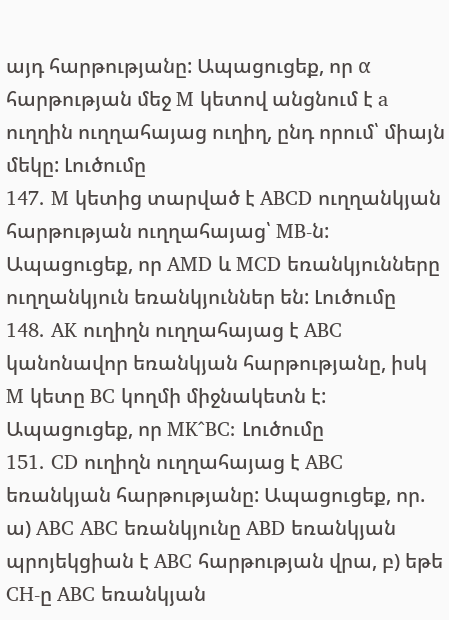այդ հարթությանը: Ապացուցեք, որ α հարթության մեջ M կետով անցնում է a ուղղին ուղղահայաց ուղիղ, ընդ որում՝ միայն մեկը: Լուծումը
147. M կետից տարված է ABCD ուղղանկյան հարթության ուղղահայաց՝ MB-ն: Ապացուցեք, որ AMD և MCD եռանկյունները ուղղանկյուն եռանկյուններ են: Լուծումը
148. AK ուղիղն ուղղահայաց է ABC կանոնավոր եռանկյան հարթությանը, իսկ M կետը BC կողմի միջնակետն է: Ապացուցեք, որ MK^BC: Լուծումը
151. CD ուղիղն ուղղահայաց է ABC եռանկյան հարթությանը: Ապացուցեք, որ. ա) ABC ABC եռանկյունը ABD եռանկյան պրոյեկցիան է ABC հարթության վրա, բ) եթե CH-ը ABC եռանկյան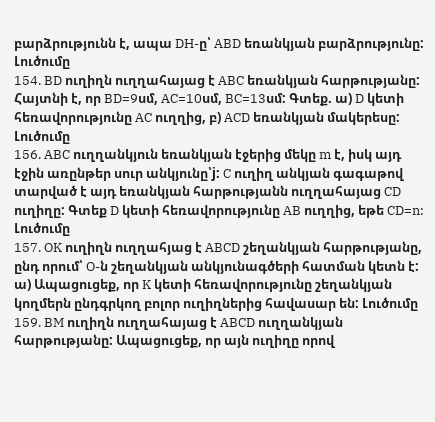բարձրությունն է, ապա DH-ը՝ ABD եռանկյան բարձրությունը: Լուծումը
154. BD ուղիղն ուղղահայաց է ABC եռանկյան հարթությանը: Հայտնի է, որ BD=9սմ, AC=10սմ, BC=13սմ: Գտեք. ա) D կետի հեռավորությունը AC ուղղից, բ) ACD եռանկյան մակերեսը: Լուծումը
156. ABC ուղղանկյուն եռանկյան էջերից մեկը m է, իսկ այդ էջին առընթեր սուր անկյունը՝j: C ուղիղ անկյան գագաթով տարված է այդ եռանկյան հարթությանն ուղղահայաց CD ուղիղը: Գտեք D կետի հեռավորությունը AB ուղղից, եթե CD=n: Լուծումը
157. OK ուղիղն ուղղահյաց է ABCD շեղանկյան հարթությանը, ընդ որում՝ O-ն շեղանկյան անկյունագծերի հատման կետն է: ա) Ապացուցեք, որ K կետի հեռավորությունը շեղանկյան կողմերն ընդգրկող բոլոր ուղիղներից հավասար են: Լուծումը
159. BM ուղիղն ուղղահայաց է ABCD ուղղանկյան հարթությանը: Ապացուցեք, որ այն ուղիղը որով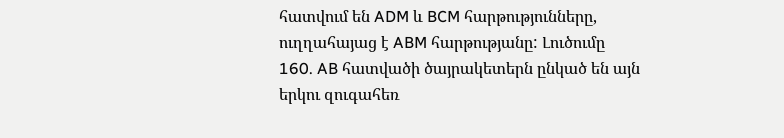հատվում են ADM և BCM հարթությունները, ուղղահայաց է ABM հարթությանը: Լուծումը
160. AB հատվածի ծայրակետերն ընկած են այն երկու զուգահեռ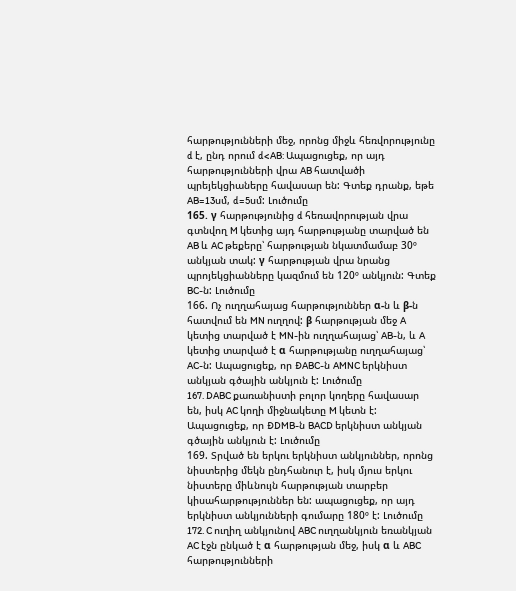հարթությունների մեջ, որոնց միջև հեռվորությունը d է, ընդ որում d<AB: Ապացուցեք, որ այդ հարթությունների վրա AB հատվածի պրեյեկցիաները հավասար են: Գտեք դրանք, եթե AB=13սմ, d=5սմ: Լուծումը
165. γ հարթությունից d հեռավորության վրա գտնվող M կետից այդ հարթությանը տարված են AB և AC թեքերը՝ հարթության նկատմամաբ 30º անկյան տակ: γ հարթության վրա նրանց պրոյեկցիանները կազմում են 120º անկյուն: Գտեք BC-ն: Լուծումը
166. Ոչ ուղղահայաց հարթություններ α-ն և β-ն հատվում են MN ուղղով: β հարթության մեջ A կետից տարված է MN-ին ուղղահայաց՝ AB-ն, և A կետից տարված է α հարթությանը ուղղահայաց՝ AC-ն: Ապացուցեք, որ ÐABC-ն AMNC երկնիստ անկյան գծային անկյուն է: Լուծումը
167. DABC քառանիստի բոլոր կողերը հավասար են, իսկ AC կողի միջնակետը M կետն է: Ապացուցեք, որ ÐDMB-ն BACD երկնիստ անկյան գծային անկյուն է: Լուծումը
169. Տրված են երկու երկնիստ անկյուններ, որոնց նիստերից մեկն ընդհանուր է, իսկ մյուս երկու նիստերը միևնույն հարթության տարբեր կիսահարթություններ են: ապացուցեք, որ այդ երկնիստ անկյունների գումարը 180º է: Լուծումը
172. C ուղիղ անկյունով ABC ուղղանկյուն եռանկյան AC էջն ընկած է α հարթության մեջ, իսկ α և ABC հարթությունների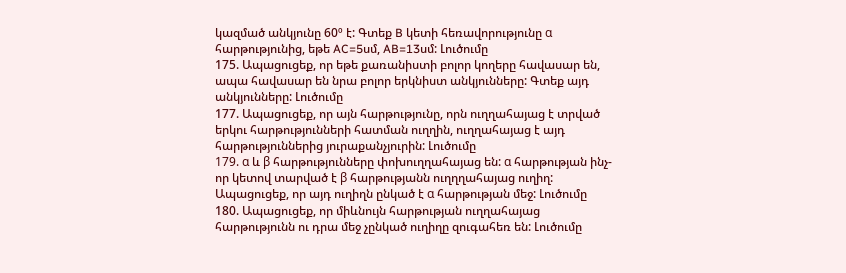կազմած անկյունը 60º է: Գտեք B կետի հեռավորությունը α հարթությունից, եթե AC=5սմ, AB=13սմ: Լուծումը
175. Ապացուցեք, որ եթե քառանիստի բոլոր կողերը հավասար են, ապա հավասար են նրա բոլոր երկնիստ անկյունները: Գտեք այդ անկյունները: Լուծումը
177. Ապացուցեք, որ այն հարթությունը, որն ուղղահայաց է տրված երկու հարթությունների հատման ուղղին, ուղղահայաց է այդ հարթություններից յուրաքանչյուրին: Լուծումը
179. α և β հարթությունները փոխուղղահայաց են: α հարթության ինչ-որ կետով տարված է β հարթությանն ուղղղահայաց ուղիղ: Ապացուցեք, որ այդ ուղիղն ընկած է α հարթության մեջ: Լուծումը
180. Ապացուցեք, որ միևնույն հարթության ուղղահայաց հարթությունն ու դրա մեջ չընկած ուղիղը զուգահեռ են: Լուծումը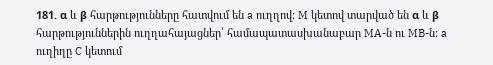181. α և β հարթությունները հատվում են a ուղղով: M կետով տարված են α և β հարթություններին ուղղահայացներ՝ համապատասխանաբար MA-ն ու MB-ն: a ուղիղը C կետում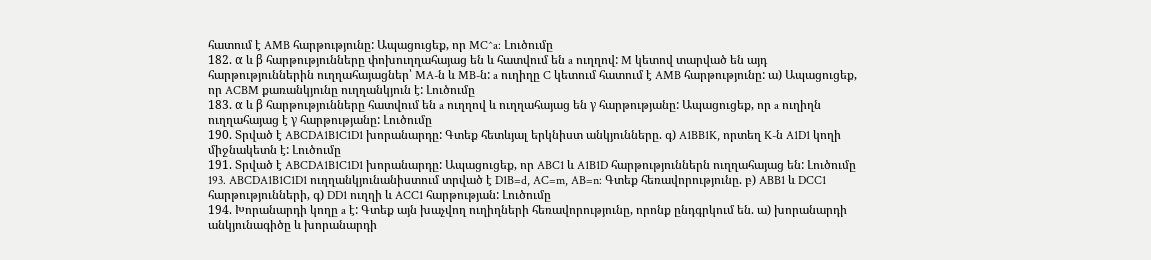հատում է AMB հարթությունը: Ապացուցեք, որ MC^a: Լուծումը
182. α և β հարթությունները փոխուղղահայաց են և հատվում են a ուղղով: M կետով տարված են այդ հարթություններին ուղղահայացներ՝ MA-ն և MB-ն: a ուղիղը C կետում հատում է AMB հարթությունը: ա) Ապացուցեք, որ ACBM քառանկյունը ուղղանկյուն է: Լուծումը
183. α և β հարթությունները հատվում են a ուղղով և ուղղահայաց են γ հարթությանը: Ապացուցեք, որ a ուղիղն ուղղահայաց է γ հարթությանը: Լուծումը
190. Տրված է ABCDA1B1C1D1 խորանարդը: Գտեք հետևյալ երկնիստ անկյունները. գ) A1BB1K, որտեղ K-ն A1D1 կողի միջնակետն է: Լուծումը
191. Տրված է ABCDA1B1C1D1 խորանարդը: Ապացուցեք, որ ABC1 և A1B1D հարթություններն ուղղահայաց են: Լուծումը
193. ABCDA1B1C1D1 ուղղանկյունանիստում տրված է D1B=d, AC=m, AB=n: Գտեք հեռավորությունը. բ) ABB1 և DCC1 հարթությունների, գ) DD1 ուղղի և ACC1 հարթության: Լուծումը
194. Խորանարդի կողը a է: Գտեք այն խաչվող ուղիղների հեռավորությունը, որոնք ընդգրկում են. ա) խորանարդի անկյունագիծը և խորանարդի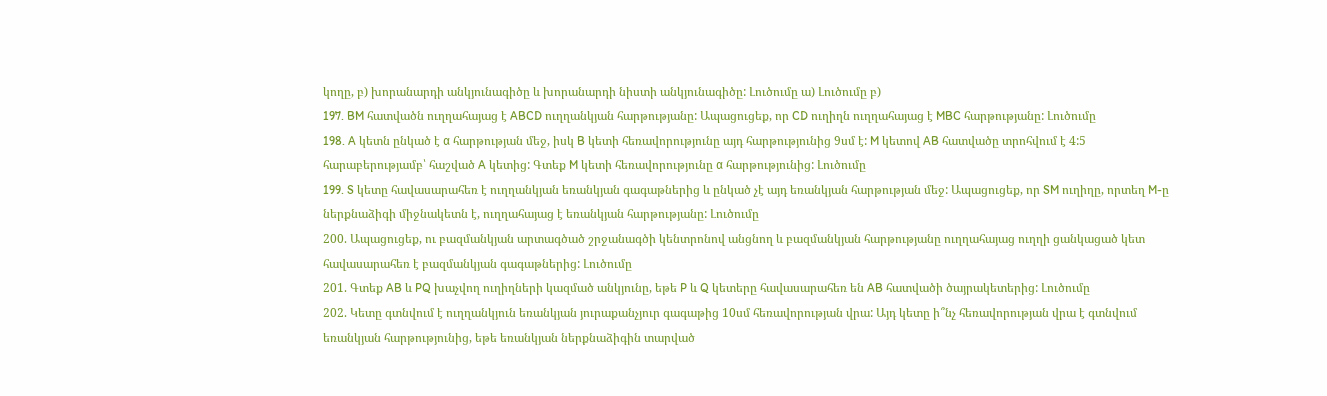կողը, բ) խորանարդի անկյունագիծը և խորանարդի նիստի անկյունագիծը: Լուծումը ա) Լուծումը բ)
197. BM հատվածն ուղղահայաց է ABCD ուղղանկյան հարթությանը: Ապացուցեք, որ CD ուղիղն ուղղահայաց է MBC հարթությանը: Լուծումը
198. A կետն ընկած է α հարթության մեջ, իսկ B կետի հեռավորությունը այդ հարթությունից 9սմ է: M կետով AB հատվածը տրոհվում է 4:5 հարաբերությամբ՝ հաշված A կետից: Գտեք M կետի հեռավորությունը α հարթությունից: Լուծումը
199. S կետը հավասարահեռ է ուղղանկյան եռանկյան գագաթներից և ընկած չէ այդ եռանկյան հարթության մեջ: Ապացուցեք, որ SM ուղիղը, որտեղ M-ը ներքնաձիգի միջնակետն է, ուղղահայաց է եռանկյան հարթությանը: Լուծումը
200. Ապացուցեք, ու բազմանկյան արտագծած շրջանագծի կենտրոնով անցնող և բազմանկյան հարթությանը ուղղահայաց ուղղի ցանկացած կետ հավասարահեռ է բազմանկյան գագաթներից: Լուծումը
201. Գտեք AB և PQ խաչվող ուղիղների կազմած անկյունը, եթե P և Q կետերը հավասարահեռ են AB հատվածի ծայրակետերից: Լուծումը
202. Կետը գտնվում է ուղղանկյուն եռանկյան յուրաքանչյուր գագաթից 10սմ հեռավորության վրա: Այդ կետը ի՞նչ հեռավորության վրա է գտնվում եռանկյան հարթությունից, եթե եռանկյան ներքնաձիգին տարված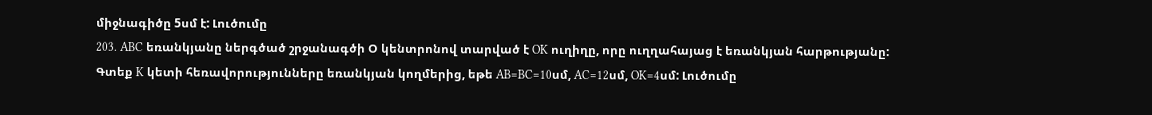միջնագիծը 5սմ է: Լուծումը
203. ABC եռանկյանը ներգծած շրջանագծի Օ կենտրոնով տարված է OK ուղիղը, որը ուղղահայաց է եռանկյան հարթությանը: Գտեք K կետի հեռավորությունները եռանկյան կողմերից, եթե AB=BC=10սմ, AC=12սմ, OK=4սմ: Լուծումը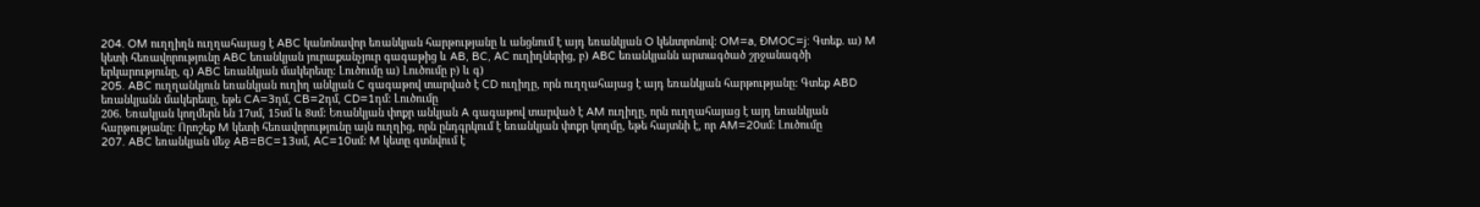204. OM ուղղիղն ուղղահայաց է ABC կանոնավոր եռանկյան հարթությանը և անցնում է այդ եռանկյան O կենտրոնով: OM=a, ÐMOC=j: Գտեք. ա) M կետի հեռավորությունը ABC եռանկյան յուրաքանչյուր գագաթից և AB, BC, AC ուղիղներից, բ) ABC եռանկյանն արտագծած շրջանագծի երկարությունը, գ) ABC եռանկյան մակերեսը: Լուծումը ա) Լուծումը բ) և գ)
205. ABC ուղղանկյուն եռանկյան ուղիղ անկյան C գագաթով տարված է CD ուղիղը, որն ուղղահայաց է այդ եռանկյան հարթությանը: Գտեք ABD եռանկյանն մակերեսը, եթե CA=3դմ, CB=2դմ, CD=1դմ: Լուծումը
206. Եռակյան կողմերն են 17սմ, 15սմ և 8սմ: Եռանկյան փոքր անկյան A գագաթով տարված է AM ուղիղը, որն ուղղահայաց է այդ եռանկյան հարթությանը: Որոշեք M կետի հեռավորությունը այն ուղղից, որն ընդգրկում է եռանկյան փոքր կողմը, եթե հայտնի է, որ AM=20սմ: Լուծումը
207. ABC եռանկյան մեջ AB=BC=13սմ, AC=10սմ: M կետը գտնվում է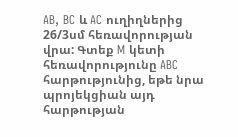AB, BC և AC ուղիղներից 26/3սմ հեռավորության վրա: Գտեք M կետի հեռավորությունը ABC հարթությունից, եթե նրա պրոյեկցիան այդ հարթության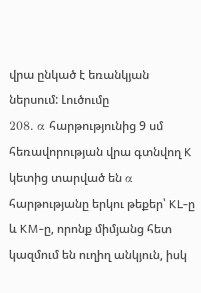վրա ընկած է եռանկյան ներսում: Լուծումը
208. α հարթությունից 9 սմ հեռավորության վրա գտնվող K կետից տարված են α հարթությանը երկու թեքեր՝ KL-ը և KM-ը, որոնք միմյանց հետ կազմում են ուղիղ անկյուն, իսկ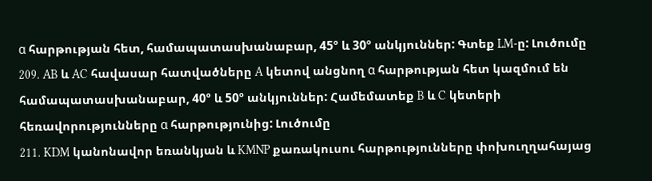α հարթության հետ, համապատասխանաբար, 45º և 30º անկյուններ: Գտեք LM-ը: Լուծումը
209. AB և AC հավասար հատվածները A կետով անցնող α հարթության հետ կազմում են համապատասխանաբար, 40º և 50º անկյուններ: Համեմատեք B և C կետերի հեռավորությունները α հարթությունից: Լուծումը
211. KDM կանոնավոր եռանկյան և KMNP քառակուսու հարթությունները փոխուղղահայաց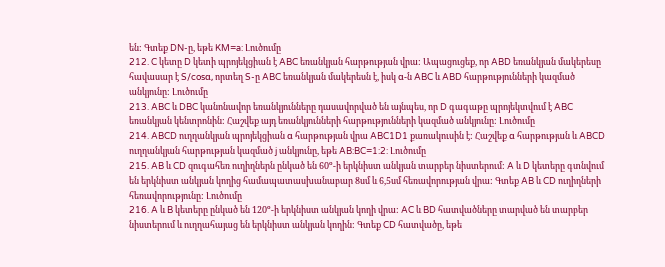են: Գտեք DN-ը, եթե KM=a: Լուծումը
212. C կետը D կետի պրոյեկցիան է ABC եռանկյան հարթության վրա: Ապացուցեք, որ ABD եռանկյան մակերեսը հավասար է S/cosα, որտեղ S-ը ABC եռանկյան մակերեսն է, իսկ α-ն ABC և ABD հարթությունների կազմած անկյունը: Լուծումը
213. ABC և DBC կանոնավոր եռանկյունները դասավորված են այնպես, որ D գագաթը պրոյեկտվում է ABC եռանկյան կենտրոնին: Հաշվեք այդ եռանկյունների հարթությունների կազմած անկյունը: Լուծումը
214. ABCD ուղղանկյան պրոյեկցիան α հարթության վրա ABC1D1 քառակուսին է: Հաշվեք α հարթության և ABCD ուղղանկյան հարթության կազմած j անկյունը, եթե AB:BC=1:2: Լուծումը
215. AB և CD զուգահեռ ուղիղներն ընկած են 60º-ի երկնիստ անկյան տարբեր նիստերում: A և D կետերը գտնվում են երկնիստ անկյան կողից համապատասխանաբար 8սմ և 6,5սմ հեռավորության վրա: Գտեք AB և CD ուղիղների հեռավորությունը: Լուծումը
216. A և B կետերը ընկած են 120º-ի երկնիստ անկյան կողի վրա: AC և BD հատվածները տարված են տարբեր նիստերում և ուղղահայաց են երկնիստ անկյան կողին: Գտեք CD հատվածը, եթե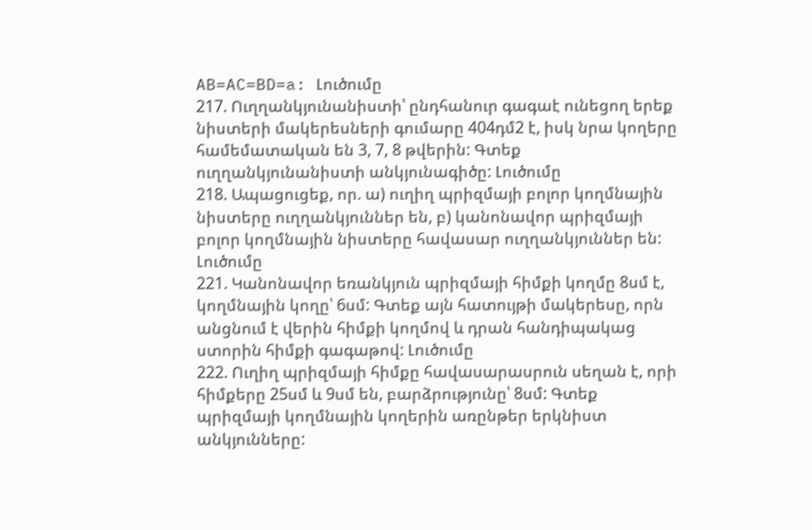AB=AC=BD=a: Լուծումը
217. Ուղղանկյունանիստի՝ ընդհանուր գագաէ ունեցող երեք նիստերի մակերեսների գումարը 404դմ2 է, իսկ նրա կողերը համեմատական են 3, 7, 8 թվերին: Գտեք ուղղանկյունանիստի անկյունագիծը: Լուծումը
218. Ապացուցեք, որ. ա) ուղիղ պրիզմայի բոլոր կողմնային նիստերը ուղղանկյուններ են, բ) կանոնավոր պրիզմայի բոլոր կողմնային նիստերը հավասար ուղղանկյուններ են: Լուծումը
221. Կանոնավոր եռանկյուն պրիզմայի հիմքի կողմը 8սմ է, կողմնային կողը՝ 6սմ: Գտեք այն հատույթի մակերեսը, որն անցնում է վերին հիմքի կողմով և դրան հանդիպակաց ստորին հիմքի գագաթով: Լուծումը
222. Ուղիղ պրիզմայի հիմքը հավասարասրուն սեղան է, որի հիմքերը 25սմ և 9սմ են, բարձրությունը՝ 8սմ: Գտեք պրիզմայի կողմնային կողերին առընթեր երկնիստ անկյունները: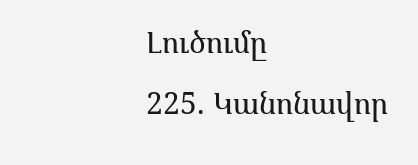Լուծումը
225. Կանոնավոր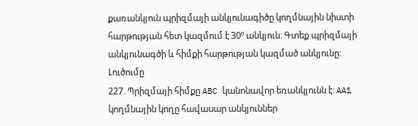քառանկյուն պրիզմայի անկյունագիծը կողմնային նիստի հարթության հետ կազմում է 30º անկյուն: Գտեք պրիզմայի անկյունագծի և հիմքի հարթության կազմած անկյունը: Լուծումը
227. Պրիզմայի հիմքը ABC կանոնավոր եռանկյունն է: AA1 կողմնային կողը հավասար անկյուններ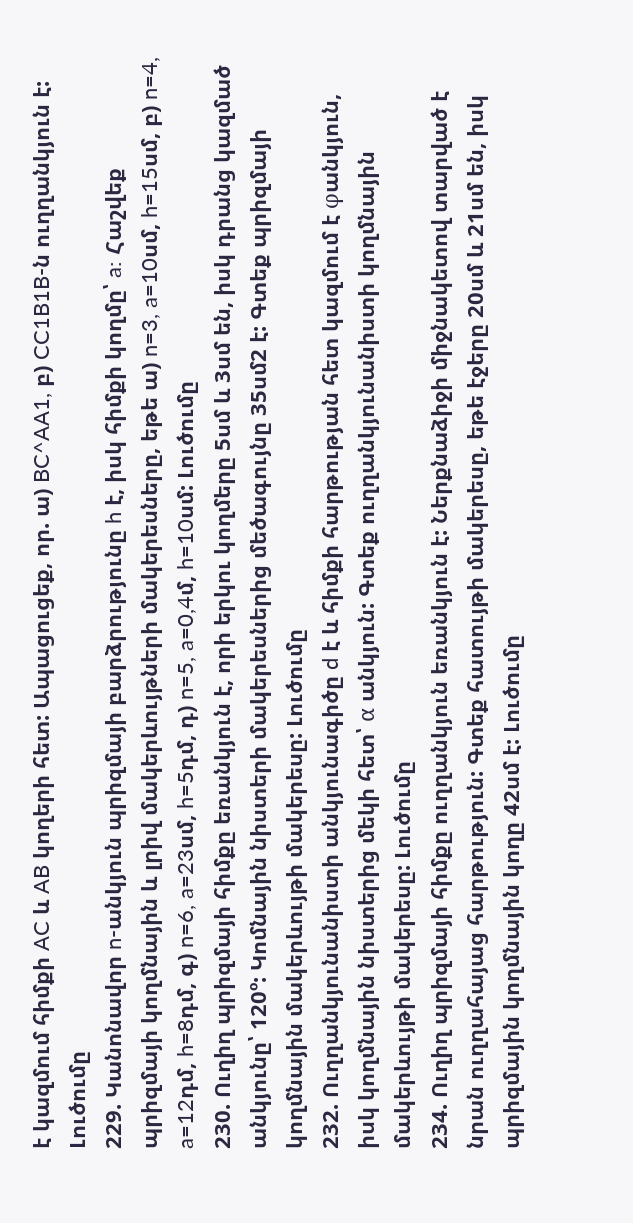է կազմում հիմքի AC և AB կողերի հետ: Ապացուցեք, որ. ա) BC^AA1, բ) CC1B1B-ն ուղղանկյուն է: Լուծումը
229. Կանոնավոր n-անկյուն պրիզմայի բարձրությունը h է, իսկ հիմքի կողմը՝ a: Հաշվեք պրիզմայի կողմնային և լրիվ մակերևույթների մակերեսները, եթե ա) n=3, a=10սմ, h=15սմ, բ) n=4, a=12դմ, h=8դմ, գ) n=6, a=23սմ, h=5դմ, դ) n=5, a=0,4մ, h=10սմ: Լուծումը
230. Ուղիղ պրիզմայի հիմքը եռանկյուն է, որի երկու կողմերը 5սմ և 3սմ են, իսկ դրանց կազմած անկյունը՝ 120º: Կոմնային նիստերի մակերեսներից մեծագույնը 35սմ2 է: Գտեք պրիզմայի կողմնային մակերևույթի մակերեսը: Լուծումը
232. Ուղղանկյունանիստի անկյունագիծը d է և հիմքի հարթության հետ կազմում է φանկյուն, իսկ կողմնային նիստերից մեկի հետ՝ α անկյուն: Գտեք ուղղանկյունանիստի կողմնային մակերևույթի մակերեսը: Լուծումը
234. Ուղիղ պրիզմայի հիմքը ուղղանկյուն եռանկյուն է: Ներքնաձիջի միջնակետով տարված է նրան ուղղահայաց հարթություն: Գտեք հատույթի մակերեսը, եթե էջերը 20սմ և 21սմ են, իսկ պրիզմային կողմնային կողը 42սմ է: Լուծումը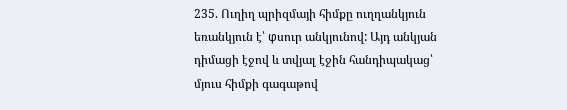235. Ուղիղ պրիզմայի հիմքը ուղղանկյուն եռանկյուն է՝ φսուր անկյունով: Այդ անկյան դիմացի էջով և տվյալ էջին հանդիպակաց՝ մյուս հիմքի գագաթով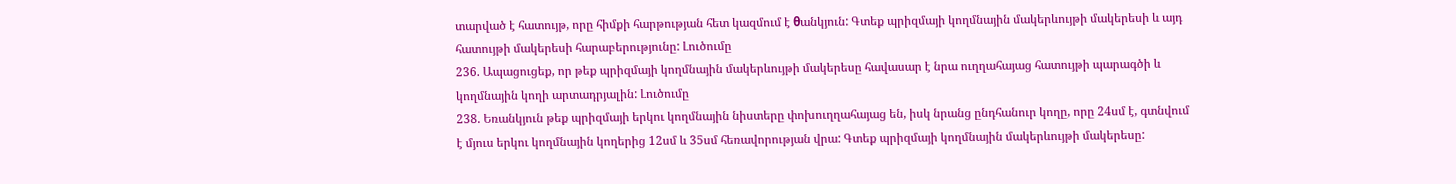տարված է հատույթ, որը հիմքի հարթության հետ կազմում է θանկյուն: Գտեք պրիզմայի կողմնային մակերևույթի մակերեսի և այդ հատույթի մակերեսի հարաբերությունը: Լուծումը
236. Ապացուցեք, որ թեք պրիզմայի կողմնային մակերևույթի մակերեսը հավասար է նրա ուղղահայաց հատույթի պարագծի և կողմնային կողի արտադրյալին: Լուծումը
238. Եռանկյուն թեք պրիզմայի երկու կողմնային նիստերը փոխուղղահայաց են, իսկ նրանց ընդհանուր կողը, որը 24սմ է, գտնվում է մյուս երկու կողմնային կողերից 12սմ և 35սմ հեռավորության վրա: Գտեք պրիզմայի կողմնային մակերևույթի մակերեսը: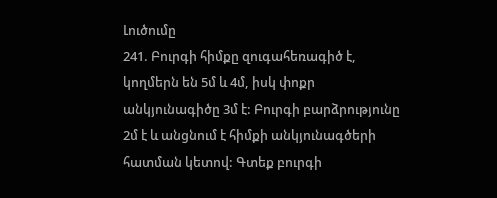Լուծումը
241. Բուրգի հիմքը զուգահեռագիծ է, կողմերն են 5մ և 4մ, իսկ փոքր անկյունագիծը 3մ է: Բուրգի բարձրությունը 2մ է և անցնում է հիմքի անկյունագծերի հատման կետով: Գտեք բուրգի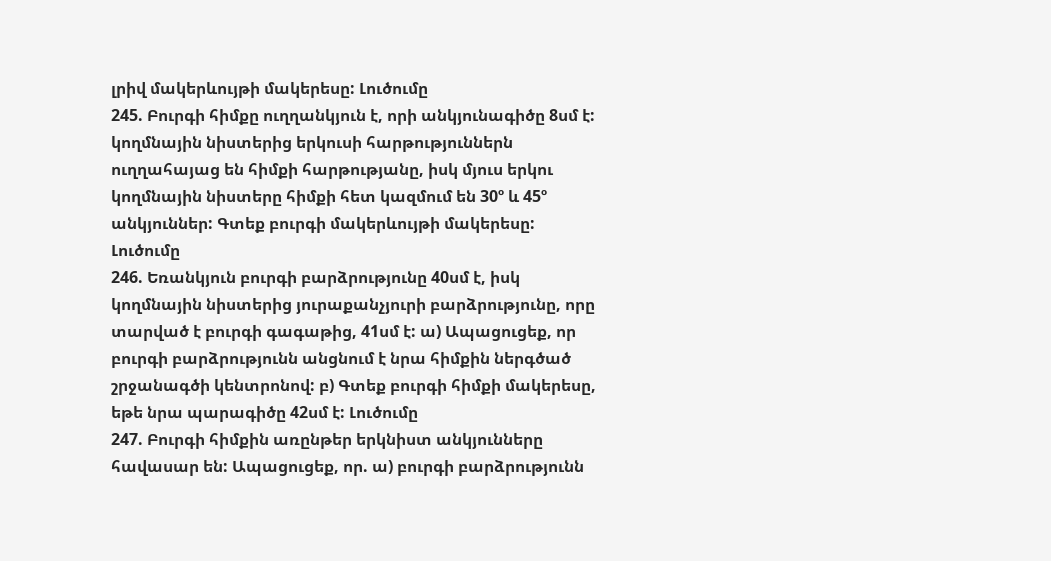լրիվ մակերևույթի մակերեսը: Լուծումը
245. Բուրգի հիմքը ուղղանկյուն է, որի անկյունագիծը 8սմ է: կողմնային նիստերից երկուսի հարթություններն ուղղահայաց են հիմքի հարթությանը, իսկ մյուս երկու կողմնային նիստերը հիմքի հետ կազմում են 30º և 45º անկյուններ: Գտեք բուրգի մակերևույթի մակերեսը: Լուծումը
246. Եռանկյուն բուրգի բարձրությունը 40սմ է, իսկ կողմնային նիստերից յուրաքանչյուրի բարձրությունը, որը տարված է բուրգի գագաթից, 41սմ է: ա) Ապացուցեք, որ բուրգի բարձրությունն անցնում է նրա հիմքին ներգծած շրջանագծի կենտրոնով: բ) Գտեք բուրգի հիմքի մակերեսը, եթե նրա պարագիծը 42սմ է: Լուծումը
247. Բուրգի հիմքին առընթեր երկնիստ անկյունները հավասար են: Ապացուցեք, որ. ա) բուրգի բարձրությունն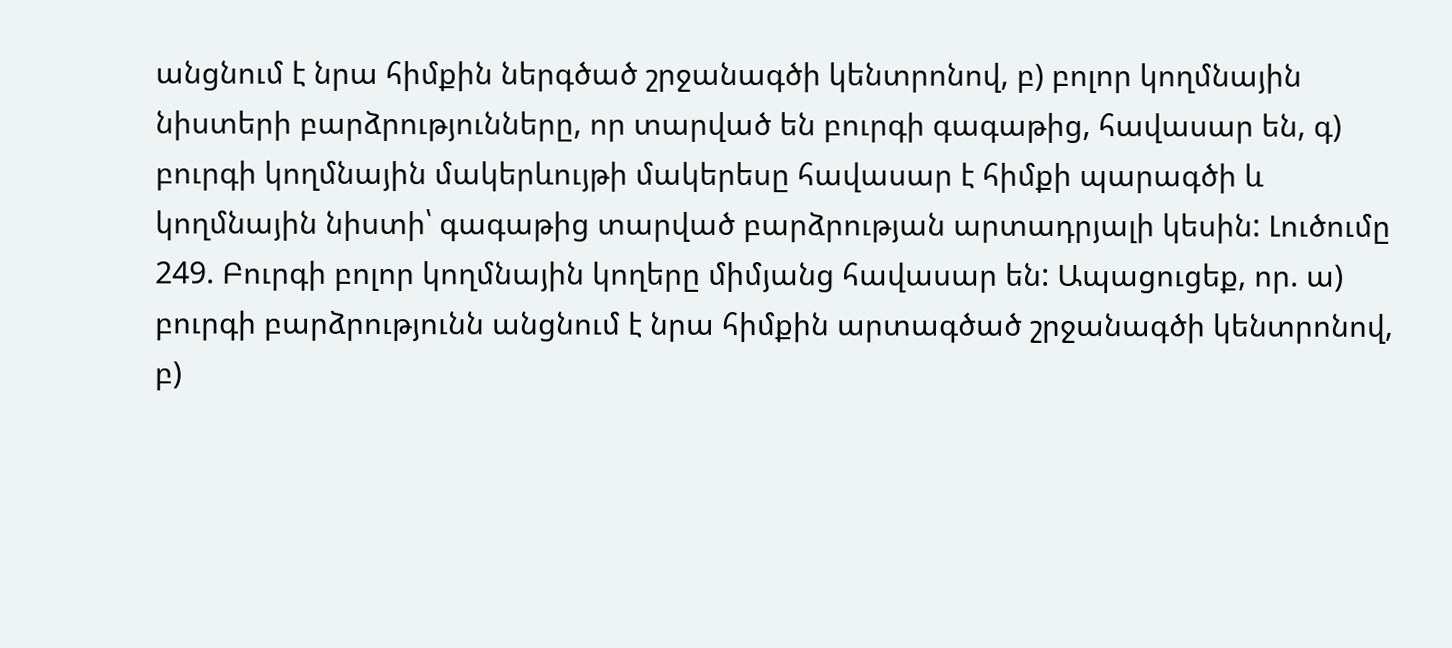անցնում է նրա հիմքին ներգծած շրջանագծի կենտրոնով, բ) բոլոր կողմնային նիստերի բարձրությունները, որ տարված են բուրգի գագաթից, հավասար են, գ) բուրգի կողմնային մակերևույթի մակերեսը հավասար է հիմքի պարագծի և կողմնային նիստի՝ գագաթից տարված բարձրության արտադրյալի կեսին: Լուծումը
249. Բուրգի բոլոր կողմնային կողերը միմյանց հավասար են: Ապացուցեք, որ. ա) բուրգի բարձրությունն անցնում է նրա հիմքին արտագծած շրջանագծի կենտրոնով, բ)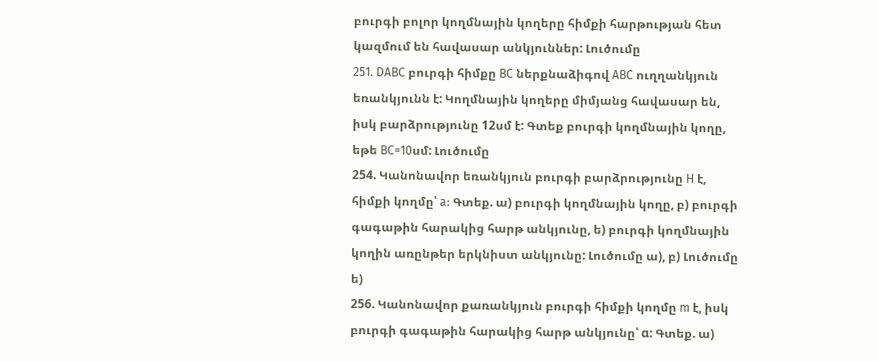բուրգի բոլոր կողմնային կողերը հիմքի հարթության հետ կազմում են հավասար անկյուններ: Լուծումը
251. DABC բուրգի հիմքը BC ներքնաձիգով ABC ուղղանկյուն եռանկյունն է: Կողմնային կողերը միմյանց հավասար են, իսկ բարձրությունը 12սմ է: Գտեք բուրգի կողմնային կողը, եթե BC=10սմ: Լուծումը
254. Կանոնավոր եռանկյուն բուրգի բարձրությունը H է, հիմքի կողմը՝ a: Գտեք. ա) բուրգի կողմնային կողը, բ) բուրգի գագաթին հարակից հարթ անկյունը, ե) բուրգի կողմնային կողին առընթեր երկնիստ անկյունը: Լուծումը ա), բ) Լուծումը ե)
256. Կանոնավոր քառանկյուն բուրգի հիմքի կողմը m է, իսկ բուրգի գագաթին հարակից հարթ անկյունը՝ α: Գտեք. ա)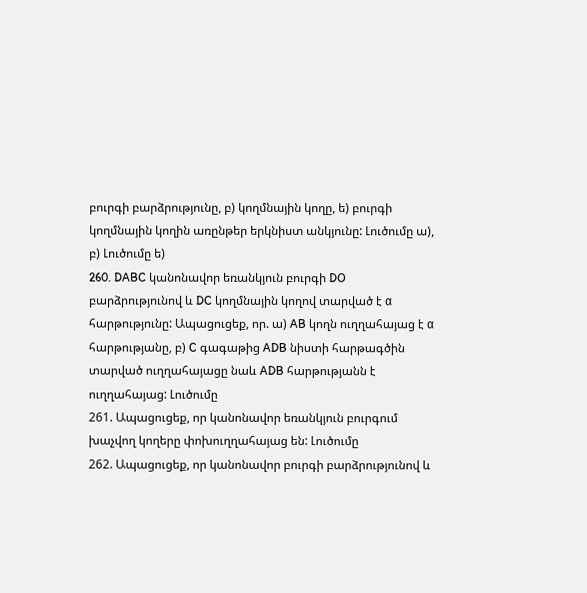բուրգի բարձրությունը, բ) կողմնային կողը, ե) բուրգի կողմնային կողին առընթեր երկնիստ անկյունը: Լուծումը ա), բ) Լուծումը ե)
260. DABC կանոնավոր եռանկյուն բուրգի DO բարձրությունով և DC կողմնային կողով տարված է α հարթությունը: Ապացուցեք, որ. ա) AB կողն ուղղահայաց է α հարթությանը, բ) C գագաթից ADB նիստի հարթագծին տարված ուղղահայացը նաև ADB հարթությանն է ուղղահայաց: Լուծումը
261. Ապացուցեք, որ կանոնավոր եռանկյուն բուրգում խաչվող կողերը փոխուղղահայաց են: Լուծումը
262. Ապացուցեք, որ կանոնավոր բուրգի բարձրությունով և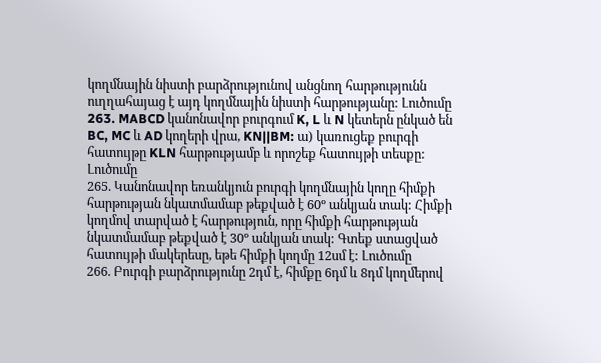կողմնային նիստի բարձրությունով անցնող հարթությունն ուղղահայաց է այդ կողմնային նիստի հարթությանը: Լուծումը
263. MABCD կանոնավոր բուրգում K, L և N կետերն ընկած են BC, MC և AD կողերի վրա, KN||BM: ա) կառուցեք բուրգի հատույթը KLN հարթությամբ և որոշեք հատույթի տեսքը: Լուծումը
265. Կանոնավոր եռանկյուն բուրգի կողմնային կողը հիմքի հարթության նկատմամաբ թեքված է 60º անկյան տակ: Հիմքի կողմով տարված է հարթություն, որը հիմքի հարթության նկատմամաբ թեքված է 30º անկյան տակ: Գտեք ստացված հատույթի մակերեսը, եթե հիմքի կողմը 12սմ է: Լուծումը
266. Բուրգի բարձրությունը 2դմ է, հիմքը 6դմ և 8դմ կողմերով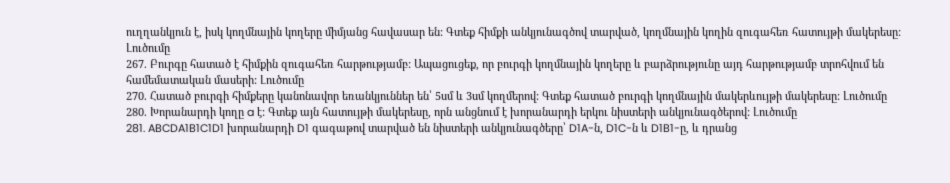ուղղանկյուն է, իսկ կողմնային կողերը միմյանց հավասար են: Գտեք հիմքի անկյունագծով տարված, կողմնային կողին զուգահեռ հատույթի մակերեսը: Լուծումը
267. Բուրգը հատած է հիմքին զուգահեռ հարթությամբ: Ապացուցեք, որ բուրգի կողմնային կողերը և բարձրությունը այդ հարթությամբ տրոհվում են համեմատական մասերի: Լուծումը
270. Հատած բուրգի հիմքերը կանոնավոր եռանկյուններ են՝ 5սմ և 3սմ կողմերով: Գտեք հատած բուրգի կողմնային մակերևույթի մակերեսը: Լուծումը
280. Խորանարդի կողը a է: Գտեք այն հատույթի մակերեսը, որն անցնում է խորանարդի երկու նիստերի անկյունագծերով: Լուծումը
281. ABCDA1B1C1D1 խորանարդի D1 գագաթով տարված են նիստերի անկյունագծերը՝ D1A-ն, D1C-ն և D1B1-ը, և դրանց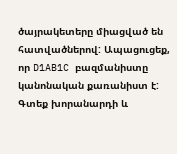ծայրակետերը միացված են հատվածներով: Ապացուցեք, որ D1AB1C բազմանիստը կանոնական քառանիստ է: Գտեք խորանարդի և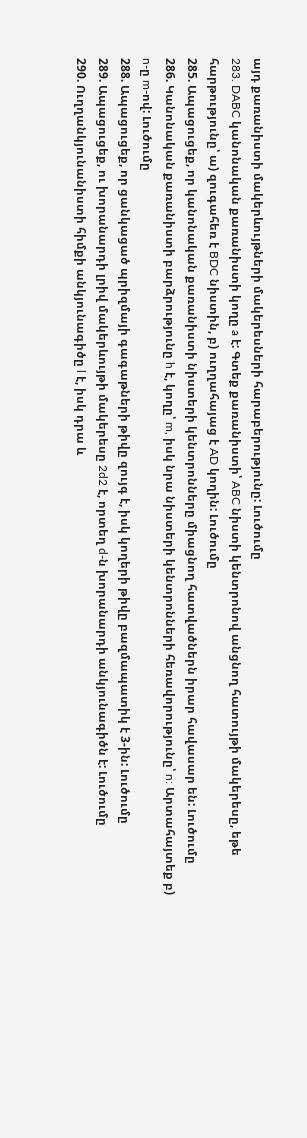այդ քառանիստի մակերևույթների մակերեսների հարաբերությունը: Լուծումը
283. DABC կանոնական քառանիստի կողը a է: Գտեք քառանիստի՝ ABC նիստի կենտրոնով անցնող հատույթի մակերեսը, եթե հարթությունը՝ ա) զուգահեռ է BDC նիստին, բ) ուղղահայաց է AD կողին: Լուծումը
285. Ապացուցեք, որ կանոնական քառանիստի նիստերի կենտրոնները միացնող հատվածներն իրար հավասար են: Լուծումը
286. Կանոնական քառանիստի բարձրությունը h է, կողը՝ m, իսկ նրա նիստերի կենտրոնների հեռավորությունը՝ n: Արտահայտեք բ) n-ը m-ով: Լուծումը
288. Ապացուցեք, որ ցանկացած պրիզմայի գագաթների թիվը զույգ է, իսկ կողերի թիվը բազմապատիկ է 3-ին: Լուծումը
289. Ապացուցեք, ու խորանարդի լրիվ մակերևույթի մակերեսը 2d2 է, որտեղ d-ն խորանարդի անկյունագիծն է: Լուծումը
290. Ուղղանկյունանիստի հիմքի անկյունագիծը l է, իսկ դրա և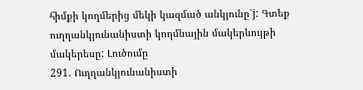հիմքի կողմերից մեկի կազմած անկյունը՝j: Գտեք ուղղանկյունանիստի կողմնային մակերևույթի մակերեսը: Լուծումը
291. Ուղղանկյունանիստի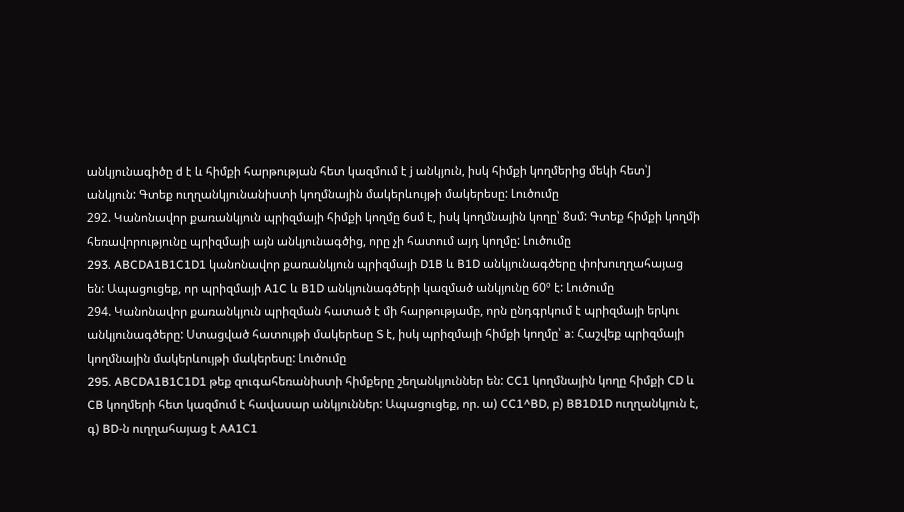անկյունագիծը d է և հիմքի հարթության հետ կազմում է j անկյուն, իսկ հիմքի կողմերից մեկի հետ՝J անկյուն: Գտեք ուղղանկյունանիստի կողմնային մակերևույթի մակերեսը: Լուծումը
292. Կանոնավոր քառանկյուն պրիզմայի հիմքի կողմը 6սմ է, իսկ կողմնային կողը՝ 8սմ: Գտեք հիմքի կողմի հեռավորությունը պրիզմայի այն անկյունագծից, որը չի հատում այդ կողմը: Լուծումը
293. ABCDA1B1C1D1 կանոնավոր քառանկյուն պրիզմայի D1B և B1D անկյունագծերը փոխուղղահայաց են: Ապացուցեք, որ պրիզմայի A1C և B1D անկյունագծերի կազմած անկյունը 60º է: Լուծումը
294. Կանոնավոր քառանկյուն պրիզման հատած է մի հարթությամբ, որն ընդգրկում է պրիզմայի երկու անկյունագծերը: Ստացված հատույթի մակերեսը S է, իսկ պրիզմայի հիմքի կողմը՝ a: Հաշվեք պրիզմայի կողմնային մակերևույթի մակերեսը: Լուծումը
295. ABCDA1B1C1D1 թեք զուգահեռանիստի հիմքերը շեղանկյուններ են: CC1 կողմնային կողը հիմքի CD և CB կողմերի հետ կազմում է հավասար անկյուններ: Ապացուցեք, որ. ա) CC1^BD, բ) BB1D1D ուղղանկյուն է, գ) BD-ն ուղղահայաց է AA1C1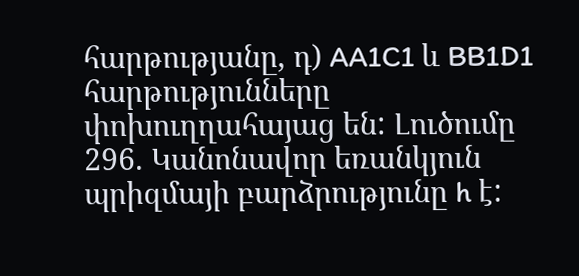հարթությանը, դ) AA1C1 և BB1D1 հարթությունները փոխուղղահայաց են: Լուծումը
296. Կանոնավոր եռանկյուն պրիզմայի բարձրությունը h է: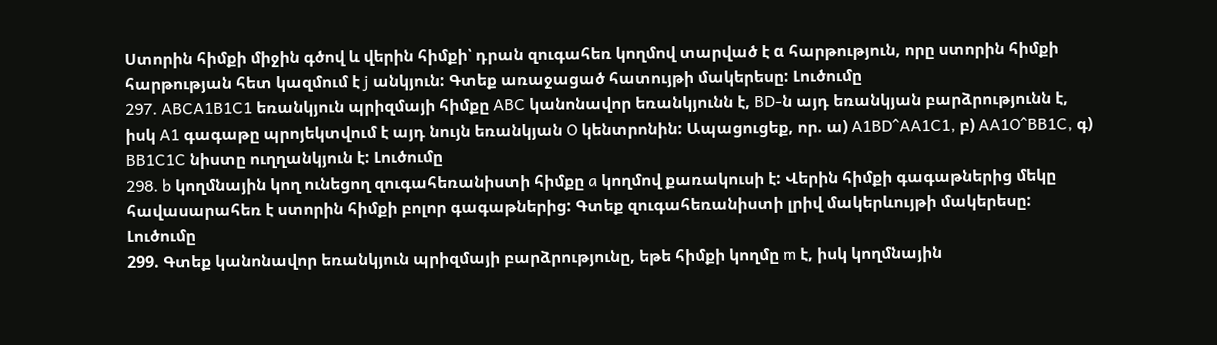Ստորին հիմքի միջին գծով և վերին հիմքի՝ դրան զուգահեռ կողմով տարված է α հարթություն, որը ստորին հիմքի հարթության հետ կազմում է j անկյուն: Գտեք առաջացած հատույթի մակերեսը: Լուծումը
297. ABCA1B1C1 եռանկյուն պրիզմայի հիմքը ABC կանոնավոր եռանկյունն է, BD-ն այդ եռանկյան բարձրությունն է, իսկ A1 գագաթը պրոյեկտվում է այդ նույն եռանկյան O կենտրոնին: Ապացուցեք, որ. ա) A1BD^AA1C1, բ) AA1O^BB1C, գ) BB1C1C նիստը ուղղանկյուն է: Լուծումը
298. b կողմնային կող ունեցող զուգահեռանիստի հիմքը a կողմով քառակուսի է: Վերին հիմքի գագաթներից մեկը հավասարահեռ է ստորին հիմքի բոլոր գագաթներից: Գտեք զուգահեռանիստի լրիվ մակերևույթի մակերեսը: Լուծումը
299. Գտեք կանոնավոր եռանկյուն պրիզմայի բարձրությունը, եթե հիմքի կողմը m է, իսկ կողմնային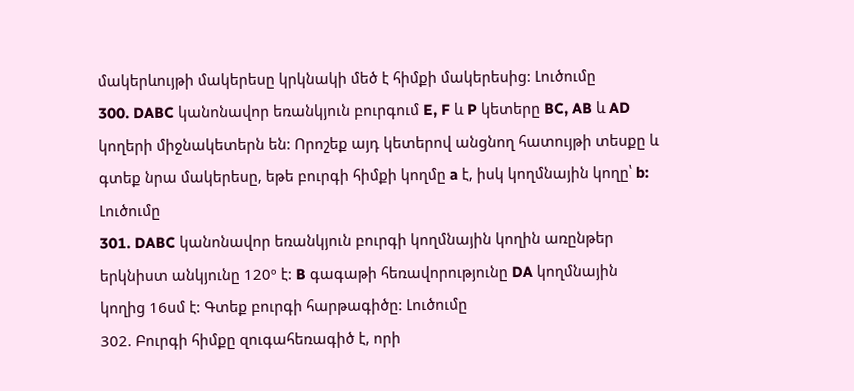մակերևույթի մակերեսը կրկնակի մեծ է հիմքի մակերեսից: Լուծումը
300. DABC կանոնավոր եռանկյուն բուրգում E, F և P կետերը BC, AB և AD կողերի միջնակետերն են: Որոշեք այդ կետերով անցնող հատույթի տեսքը և գտեք նրա մակերեսը, եթե բուրգի հիմքի կողմը a է, իսկ կողմնային կողը՝ b: Լուծումը
301. DABC կանոնավոր եռանկյուն բուրգի կողմնային կողին առընթեր երկնիստ անկյունը 120º է: B գագաթի հեռավորությունը DA կողմնային կողից 16սմ է: Գտեք բուրգի հարթագիծը: Լուծումը
302. Բուրգի հիմքը զուգահեռագիծ է, որի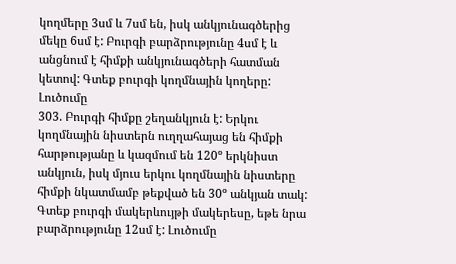կողմերը 3սմ և 7սմ են, իսկ անկյունագծերից մեկը 6սմ է: Բուրգի բարձրությունը 4սմ է և անցնում է հիմքի անկյունագծերի հատման կետով: Գտեք բուրգի կողմնային կողերը: Լուծումը
303. Բուրգի հիմքը շեղանկյուն է: Երկու կողմնային նիստերն ուղղահայաց են հիմքի հարթությանը և կազմում են 120º երկնիստ անկյուն, իսկ մյուս երկու կողմնային նիստերը հիմքի նկատմամբ թեքված են 30º անկյան տակ: Գտեք բուրգի մակերևույթի մակերեսը, եթե նրա բարձրությունը 12սմ է: Լուծումը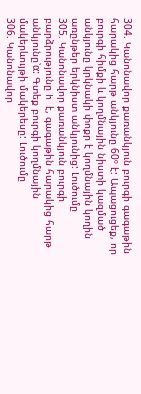304. Կանոնավոր քառանկյուն բուրգի գագաթին հարակից հարթ անկյունը 60º է: Ապացուցեք, որ բուրգի հիմքի և կողմնային նիստի կազմած անկյունը կրկնակի փոքր է կողմնային կողին առընթեր երկնիստ անկյունից: Լուծումը
305. Կանոնավոր քառանկյուն բուրգի բարձրությունը h է, գագաթին հարակից հարթ անկյունը՝α: Գտեք բուրգի կողմնային մակերևույթի մակերեսը: Լուծումը
306. Կանոնավոր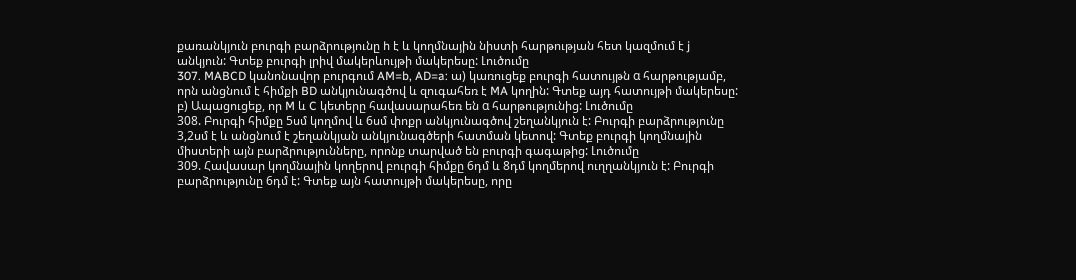քառանկյուն բուրգի բարձրությունը h է և կողմնային նիստի հարթության հետ կազմում է j անկյուն: Գտեք բուրգի լրիվ մակերևույթի մակերեսը: Լուծումը
307. MABCD կանոնավոր բուրգում AM=b, AD=a: ա) կառուցեք բուրգի հատույթն α հարթությամբ, որն անցնում է հիմքի BD անկյունագծով և զուգահեռ է MA կողին: Գտեք այդ հատույթի մակերեսը: բ) Ապացուցեք, որ M և C կետերը հավասարահեռ են α հարթությունից: Լուծումը
308. Բուրգի հիմքը 5սմ կողմով և 6սմ փոքր անկյունագծով շեղանկյուն է: Բուրգի բարձրությունը 3,2սմ է և անցնում է շեղանկյան անկյունագծերի հատման կետով: Գտեք բուրգի կողմնային միստերի այն բարձրությունները, որոնք տարված են բուրգի գագաթից: Լուծումը
309. Հավասար կողմնային կողերով բուրգի հիմքը 6դմ և 8դմ կողմերով ուղղանկյուն է: Բուրգի բարձրությունը 6դմ է: Գտեք այն հատույթի մակերեսը, որը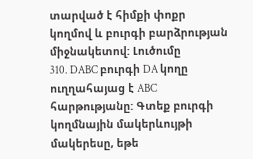տարված է հիմքի փոքր կողմով և բուրգի բարձրության միջնակետով: Լուծումը
310. DABC բուրգի DA կողը ուղղահայաց է ABC հարթությանը: Գտեք բուրգի կողմնային մակերևույթի մակերեսը, եթե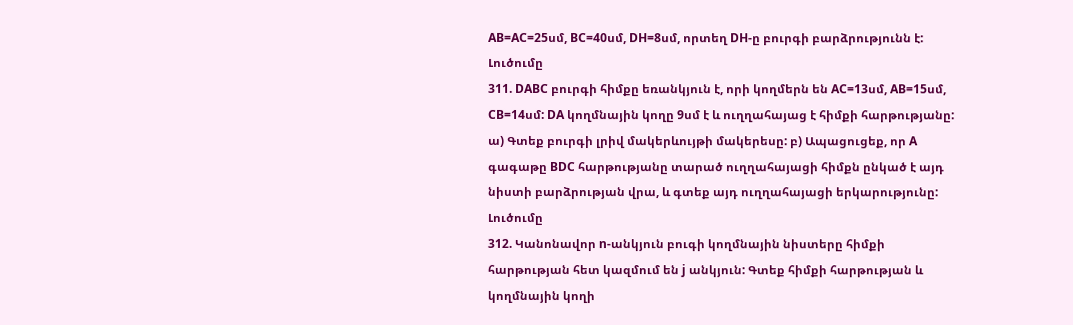AB=AC=25սմ, BC=40սմ, DH=8սմ, որտեղ DH-ը բուրգի բարձրությունն է: Լուծումը
311. DABC բուրգի հիմքը եռանկյուն է, որի կողմերն են AC=13սմ, AB=15սմ, CB=14սմ: DA կողմնային կողը 9սմ է և ուղղահայաց է հիմքի հարթությանը: ա) Գտեք բուրգի լրիվ մակերևույթի մակերեսը: բ) Ապացուցեք, որ A գագաթը BDC հարթությանը տարած ուղղահայացի հիմքն ընկած է այդ նիստի բարձրության վրա, և գտեք այդ ուղղահայացի երկարությունը: Լուծումը
312. Կանոնավոր n-անկյուն բուգի կողմնային նիստերը հիմքի հարթության հետ կազմում են j անկյուն: Գտեք հիմքի հարթության և կողմնային կողի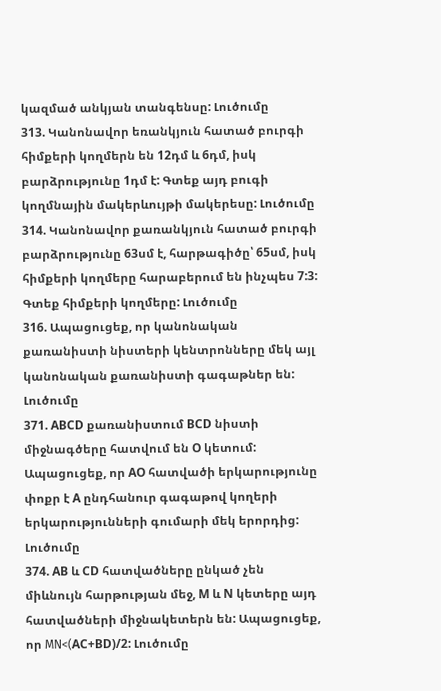կազմած անկյան տանգենսը: Լուծումը
313. Կանոնավոր եռանկյուն հատած բուրգի հիմքերի կողմերն են 12դմ և 6դմ, իսկ բարձրությունը 1դմ է: Գտեք այդ բուգի կողմնային մակերևույթի մակերեսը: Լուծումը
314. Կանոնավոր քառանկյուն հատած բուրգի բարձրությունը 63սմ է, հարթագիծը՝ 65սմ, իսկ հիմքերի կողմերը հարաբերում են ինչպես 7:3: Գտեք հիմքերի կողմերը: Լուծումը
316. Ապացուցեք, որ կանոնական քառանիստի նիստերի կենտրոնները մեկ այլ կանոնական քառանիստի գագաթներ են: Լուծումը
371. ABCD քառանիստում BCD նիստի միջնագծերը հատվում են O կետում: Ապացուցեք, որ AO հատվածի երկարությունը փոքր է A ընդհանուր գագաթով կողերի երկարությունների գումարի մեկ երորդից: Լուծումը
374. AB և CD հատվածները ընկած չեն միևնույն հարթության մեջ, M և N կետերը այդ հատվածների միջնակետերն են: Ապացուցեք, որ МN<(AC+BD)/2: Լուծումը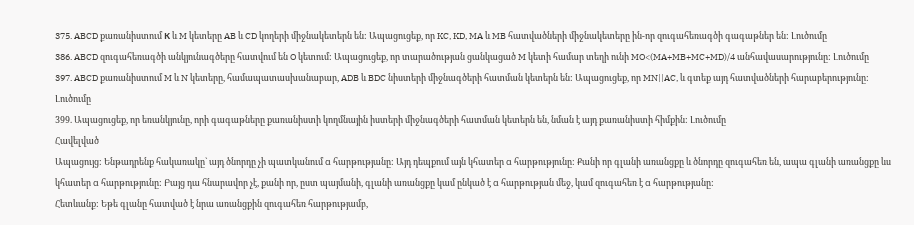375. ABCD քառանիստում К և M կետերը AB և CD կողերի միջնակետերն են: Ապացուցեք, որ KC, KD, MA և MB հատվածների միջնակետերը ին-որ զուգահեռագծի գագաթներ են: Լուծումը
386. ABCD զուգահեռագծի անկյունագծերը հատվում են O կետում: Ապացուցեք, որ տարածության ցանկացած M կետի համար տեղի ունի MO<(MA+MB+MC+MD)/4 անհավասարությունը: Լուծումը
397. ABCD քառանիստում M և N կետերը, համապատասխանաբար, ADB և BDC նիստերի միջնագծերի հատման կետերն են: Ապացուցեք, որ MN||AC, և գտեք այդ հատվածների հարաբերությունը: Լուծումը
399. Ապացուցեք, որ եռանկյունը, որի գագաթները քառանիստի կողմնային իստերի միջնագծերի հատման կետերն են, նման է այդ քառանիստի հիմքին: Լուծումը
Հավելված
Ապացույց: Ենթադրենք հակառակը` այդ ծնորդը չի պատկանում α հարթությանը: Այդ դեպքում այն կհատեր α հարթությունը: Քանի որ գլանի առանցքը և ծնորդը զուգահեռ են, ապա գլանի առանցքը ևս կհատեր α հարթությունը: Բայց դա հնարավոր չէ, քանի որ, ըստ պայմանի, գլանի առանցքը կամ ընկած է α հարթության մեջ, կամ զուգահեռ է α հարթությանը:
Հետևանք: Եթե գլանը հատված է նրա առանցքին զուգահեռ հարթությամբ,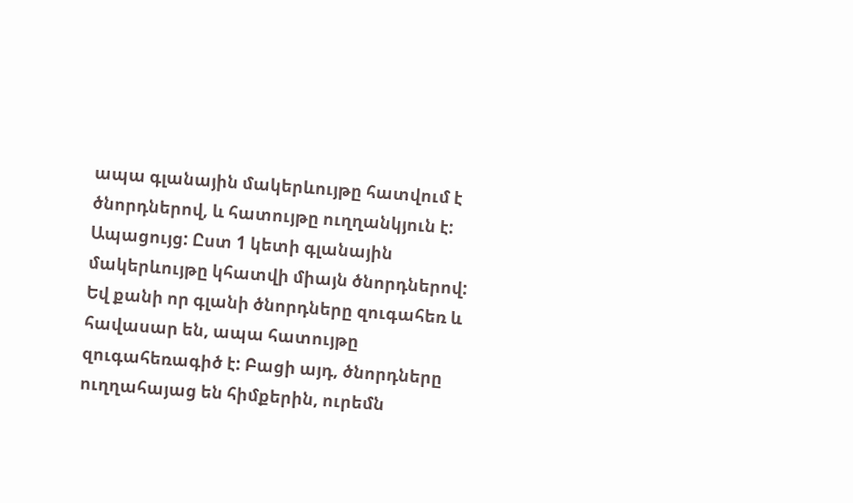ապա գլանային մակերևույթը հատվում է ծնորդներով, և հատույթը ուղղանկյուն է:
Ապացույց: Ըստ 1 կետի գլանային մակերևույթը կհատվի միայն ծնորդներով: Եվ քանի որ գլանի ծնորդները զուգահեռ և հավասար են, ապա հատույթը զուգահեռագիծ է: Բացի այդ, ծնորդները ուղղահայաց են հիմքերին, ուրեմն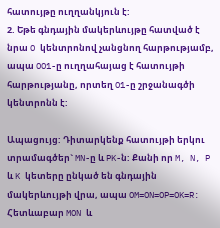հատույթը ուղղանկյուն է:
2. Եթե գնդային մակերևույթը հատված է նրա O կենտրոնով չանցնող հարթությամբ, ապա OO1-ը ուղղահայաց է հատույթի հարթությանը, որտեղ O1-ը շրջանագծի կենտրոնն է:

Ապացույց: Դիտարկենք հատույթի երկու տրամագծեր` MN-ը և PK-ն: Քանի որ M, N, P և K կետերը ընկած են գնդային մակերևույթի վրա, ապա OM=ON=OP=OK=R: Հետևաբար MON և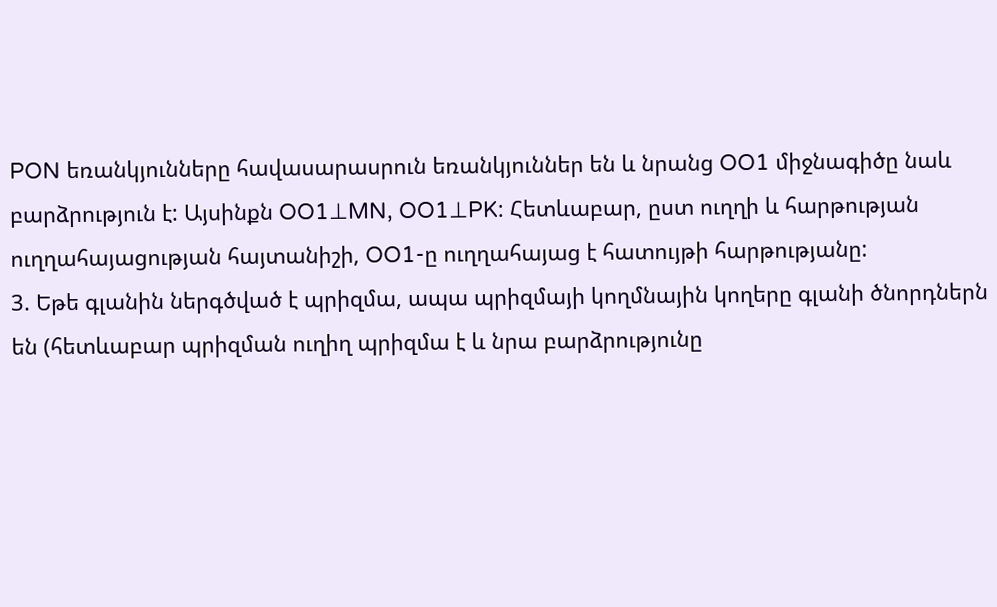PON եռանկյունները հավասարասրուն եռանկյուններ են և նրանց OO1 միջնագիծը նաև բարձրություն է: Այսինքն OO1⊥MN, OO1⊥PK: Հետևաբար, ըստ ուղղի և հարթության ուղղահայացության հայտանիշի, OO1-ը ուղղահայաց է հատույթի հարթությանը:
3. Եթե գլանին ներգծված է պրիզմա, ապա պրիզմայի կողմնային կողերը գլանի ծնորդներն են (հետևաբար պրիզման ուղիղ պրիզմա է և նրա բարձրությունը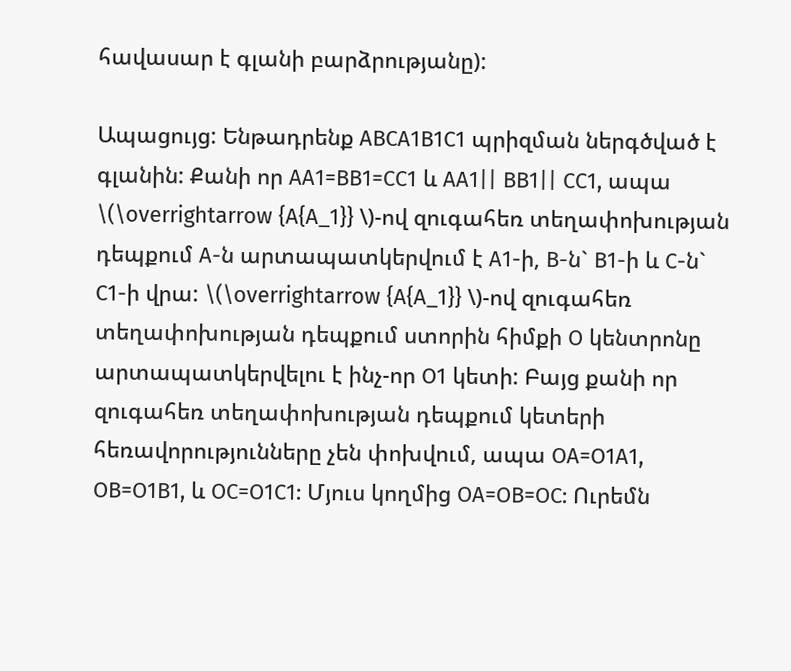հավասար է գլանի բարձրությանը):

Ապացույց: Ենթադրենք ABCA1B1C1 պրիզման ներգծված է գլանին: Քանի որ AA1=BB1=CC1 և AA1|| BB1|| CC1, ապա \(\overrightarrow {A{A_1}} \)-ով զուգահեռ տեղափոխության դեպքում A-ն արտապատկերվում է A1-ի, B-ն` B1-ի և C-ն` C1-ի վրա: \(\overrightarrow {A{A_1}} \)-ով զուգահեռ տեղափոխության դեպքում ստորին հիմքի O կենտրոնը արտապատկերվելու է ինչ-որ O1 կետի: Բայց քանի որ զուգահեռ տեղափոխության դեպքում կետերի հեռավորությունները չեն փոխվում, ապա OA=O1A1, OB=O1B1, և OC=O1C1: Մյուս կողմից OA=OB=OC: Ուրեմն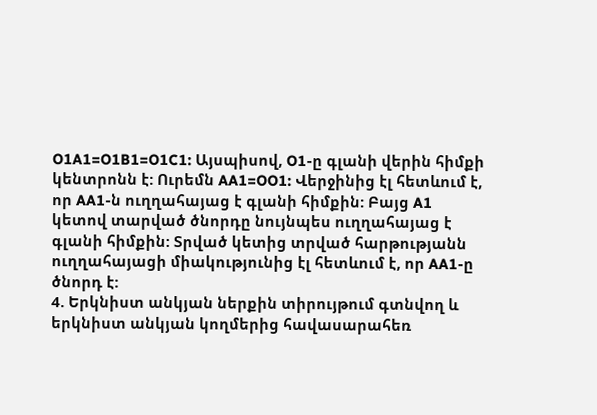O1A1=O1B1=O1C1: Այսպիսով, O1-ը գլանի վերին հիմքի կենտրոնն է: Ուրեմն AA1=OO1: Վերջինից էլ հետևում է, որ AA1-ն ուղղահայաց է գլանի հիմքին: Բայց A1 կետով տարված ծնորդը նույնպես ուղղահայաց է գլանի հիմքին: Տրված կետից տրված հարթությանն ուղղահայացի միակությունից էլ հետևում է, որ AA1-ը ծնորդ է:
4. Երկնիստ անկյան ներքին տիրույթում գտնվող և երկնիստ անկյան կողմերից հավասարահեռ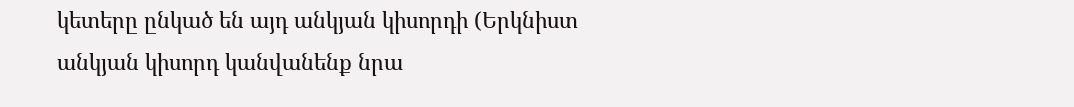կետերը ընկած են այդ անկյան կիսորդի (Երկնիստ անկյան կիսորդ կանվանենք նրա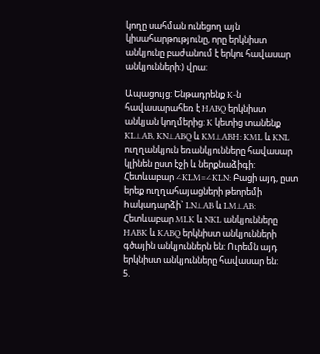կողը սահման ունեցող այն կիսահարթությունը, որը երկնիստ անկյունը բաժանում է երկու հավասար անկյունների:) վրա:

Ապացույց: Ենթադրենք K-ն հավասարահեռ է HABQ երկնիստ անկյան կողմերից: K կետից տանենք KL⊥AB, KN⊥ABQ և KM⊥ABH: KML և KNL ուղղանկյուն եռանկյունները հավասար կլինեն ըստ էջի և ներքնաձիգի: Հետևաբար ∠KLM=∠KLN: Բացի այդ, ըստ երեք ուղղահայացների թեորեմի hակադարձի` LN⊥AB և LM⊥AB: Հետևաբար MLK և NKL անկյունները HABK և KABQ երկնիստ անկյունների գծային անկյուններն են: Ուրեմն այդ երկնիստ անկյունները հավասար են:
5.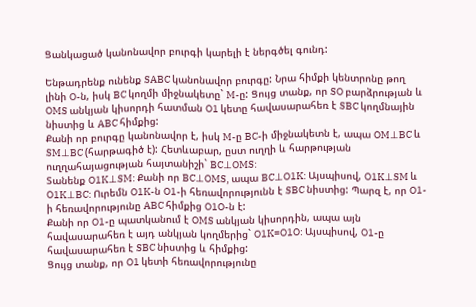Ցանկացած կանոնավոր բուրգի կարելի է ներգծել գունդ:

Ենթադրենք ունենք SABC կանոնավոր բուրգը: Նրա հիմքի կենտրոնը թող լինի O-ն, իսկ BC կողմի միջնակետը` M-ը: Ցույց տանք, որ SO բարձրության և OMS անկյան կիսորդի հատման O1 կետը հավասարահեռ է SBC կողմնային նիստից և ABC հիմքից:
Քանի որ բուրգը կանոնավոր է, իսկ M-ը BC-ի միջնակետն է, ապա OM⊥BC և SM⊥BC (հարթագիծ է): Հետևաբար, ըստ ուղղի և հարթության ուղղահայացության հայտանիշի` BC⊥OMS:
Տանենք O1K⊥SM: Քանի որ BC⊥OMS, ապա BC⊥O1K: Այսպիսով, O1K⊥SM և O1K⊥BC: Ուրեմն O1K-ն O1-ի հեռավորությունն է SBC նիստից: Պարզ է, որ O1-ի հեռավորությունը ABC հիմքից O1O-ն է:
Քանի որ O1-ը պատկանում է OMS անկյան կիսորդին, ապա այն հավասարահեռ է այդ անկյան կողմերից` O1K=O1O: Այսպիսով, O1-ը հավասարահեռ է SBC նիստից և հիմքից:
Ցույց տանք, որ O1 կետի հեռավորությունը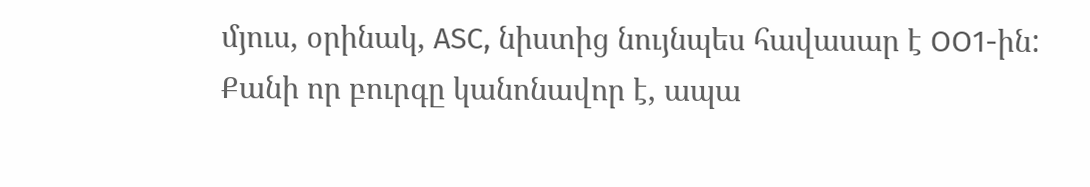մյուս, օրինակ, ASC, նիստից նույնպես հավասար է OO1-ին:
Քանի որ բուրգը կանոնավոր է, ապա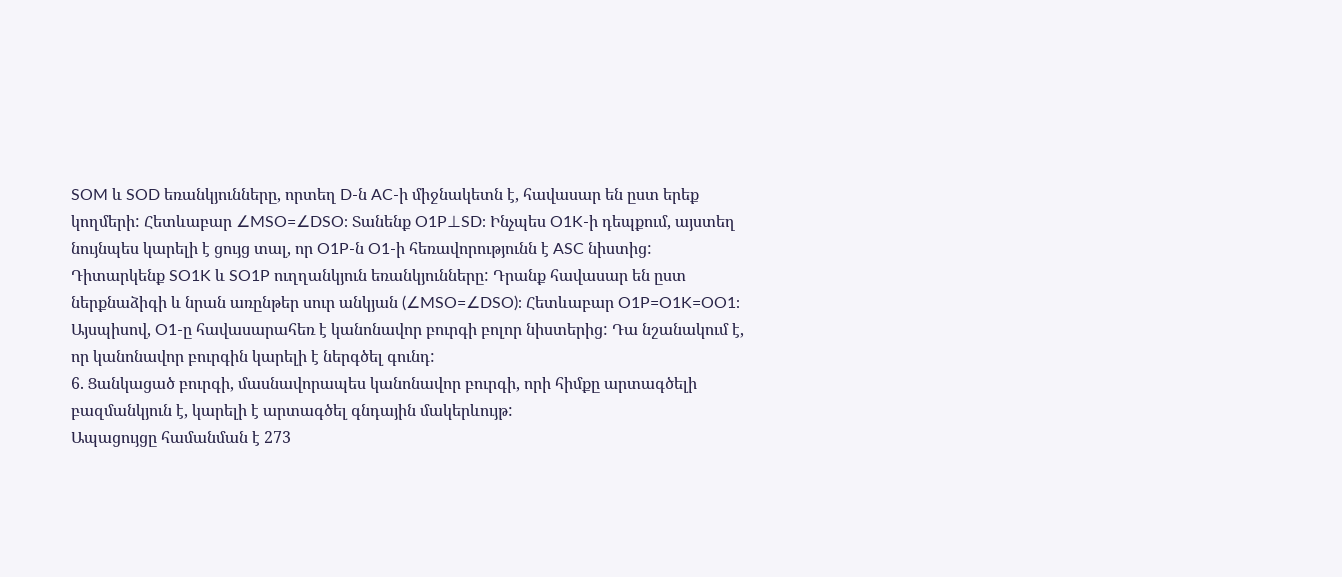SOM և SOD եռանկյունները, որտեղ D-ն AC-ի միջնակետն է, հավասար են ըստ երեք կողմերի: Հետևաբար ∠MSO=∠DSO: Տանենք O1P⊥SD: Ինչպես O1K-ի դեպքում, այստեղ նույնպես կարելի է ցույց տալ, որ O1P-ն O1-ի հեռավորությունն է ASC նիստից: Դիտարկենք SO1K և SO1P ուղղանկյուն եռանկյունները: Դրանք հավասար են ըստ ներքնաձիգի և նրան առընթեր սուր անկյան (∠MSO=∠DSO): Հետևաբար O1P=O1K=OO1:
Այսպիսով, O1-ը հավասարահեռ է կանոնավոր բուրգի բոլոր նիստերից: Դա նշանակում է, որ կանոնավոր բուրգին կարելի է ներգծել գունդ:
6. Ցանկացած բուրգի, մասնավորապես կանոնավոր բուրգի, որի հիմքը արտագծելի բազմանկյուն է, կարելի է արտագծել գնդային մակերևույթ:
Ապացույցը համանման է 273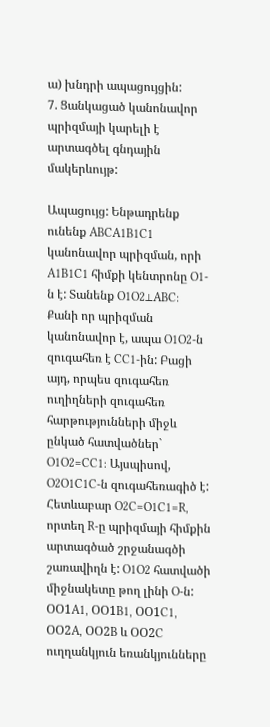ա) խնդրի ապացույցին:
7. Ցանկացած կանոնավոր պրիզմայի կարելի է արտագծել գնդային մակերևույթ:

Ապացույց: Ենթադրենք ունենք ABCA1B1C1 կանոնավոր պրիզման, որի A1B1C1 հիմքի կենտրոնը O1-ն է: Տանենք O1O2⊥ABC: Քանի որ պրիզման կանոնավոր է, ապա O1O2-ն զուգահեռ է CC1-ին: Բացի այդ, որպես զուգահեռ ուղիղների զուգահեռ հարթությունների միջև ընկած հատվածներ` O1O2=CC1: Այսպիսով, O2O1C1C-ն զուգահեռագիծ է: Հետևաբար O2C=O1C1=R, որտեղ R-ը պրիզմայի հիմքին արտագծած շրջանագծի շառավիղն է: O1O2 հատվածի միջնակետը թող լինի O-ն: ՕՕ1A1, ՕՕ1B1, ՕՕ1C1, ՕՕ2A, ՕՕ2B և ՕՕ2C ուղղանկյուն եռանկյունները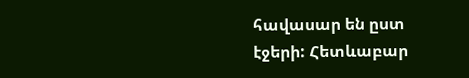հավասար են ըստ էջերի: Հետևաբար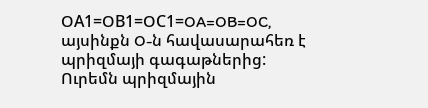ՕA1=ՕB1=ՕC1=OA=OB=OC, այսինքն O-ն հավասարահեռ է պրիզմայի գագաթներից: Ուրեմն պրիզմային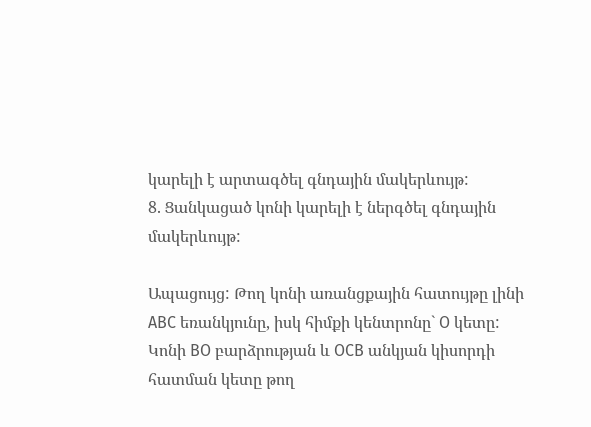կարելի է արտագծել գնդային մակերևույթ:
8. Ցանկացած կոնի կարելի է ներգծել գնդային մակերևույթ:

Ապացույց: Թող կոնի առանցքային հատույթը լինի ABC եռանկյունը, իսկ հիմքի կենտրոնը` O կետը: Կոնի BO բարձրության և OCB անկյան կիսորդի հատման կետը թող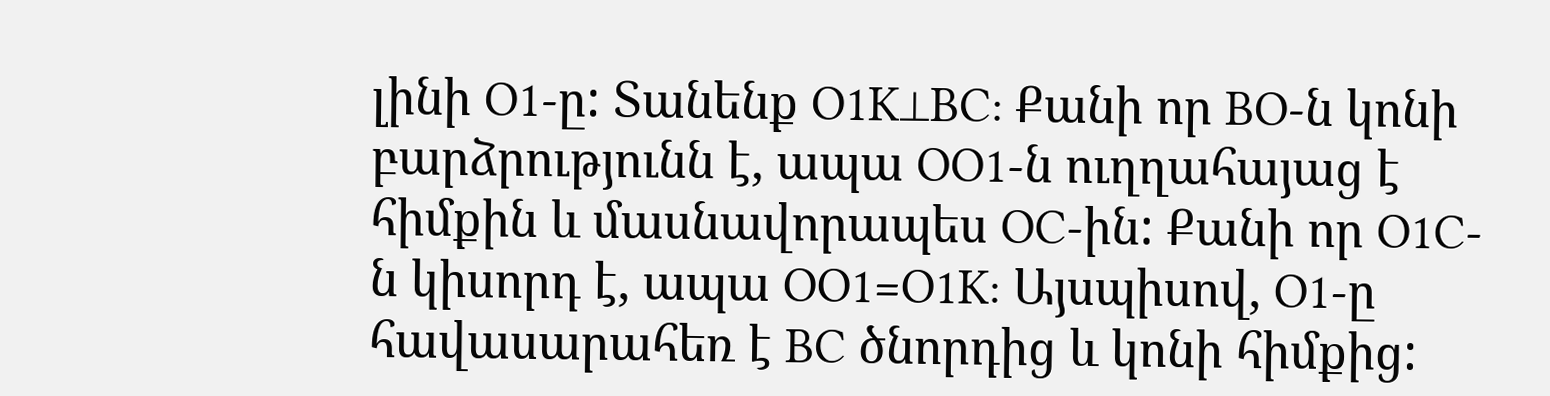լինի O1-ը: Տանենք O1K⊥BC: Քանի որ BO-ն կոնի բարձրությունն է, ապա OO1-ն ուղղահայաց է հիմքին և մասնավորապես OC-ին: Քանի որ O1C-ն կիսորդ է, ապա OO1=O1K: Այսպիսով, O1-ը հավասարահեռ է BC ծնորդից և կոնի հիմքից: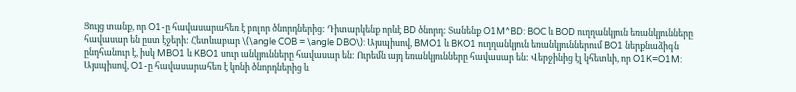Ցույց տանք, որ O1-ը հավասարահեռ է բոլոր ծնորդներից: Դիտարկենք որևէ BD ծնորդ: Տանենք O1M^BD: BOC և BOD ուղղանկյուն եռանկյունները հավասար են ըստ էջերի: Հետևաբար \(\angle COB = \angle DBO\): Այսպիսով, BMO1 և BKO1 ուղղանկյուն եռանկյուններում BO1 ներքնաձիգն ընդհանուր է, իսկ MBO1 և KBO1 սուր անկյունները հավասար են: Ուրեմն այդ եռանկյունները հավասար են: Վերջինից էլ կհետևի, որ O1K=O1M: Այսպիսով, O1-ը հավասարահեռ է կոնի ծնորդներից և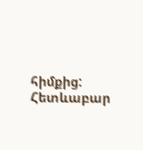հիմքից: Հետևաբար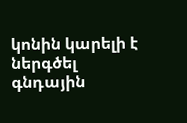կոնին կարելի է ներգծել գնդային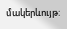մակերևույթ: